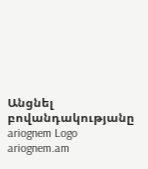Անցնել բովանդակությանը
ariognem Logo
ariognem.am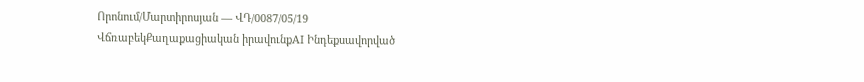Որոնում/Մարտիրոսյան — ՎԴ/0087/05/19
ՎճռաբեկՔաղաքացիական իրավունքAI Ինդեքսավորված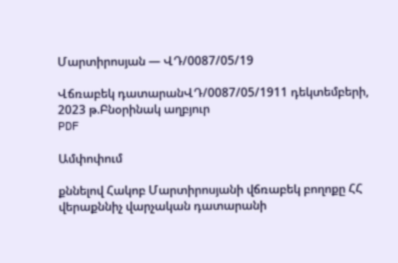Մարտիրոսյան — ՎԴ/0087/05/19

Վճռաբեկ դատարանՎԴ/0087/05/1911 դեկտեմբերի, 2023 թ.Բնօրինակ աղբյուր
PDF

Ամփոփում

քննելով Հակոբ Մարտիրոսյանի վճռաբեկ բողոքը ՀՀ վերաքննիչ վարչական դատարանի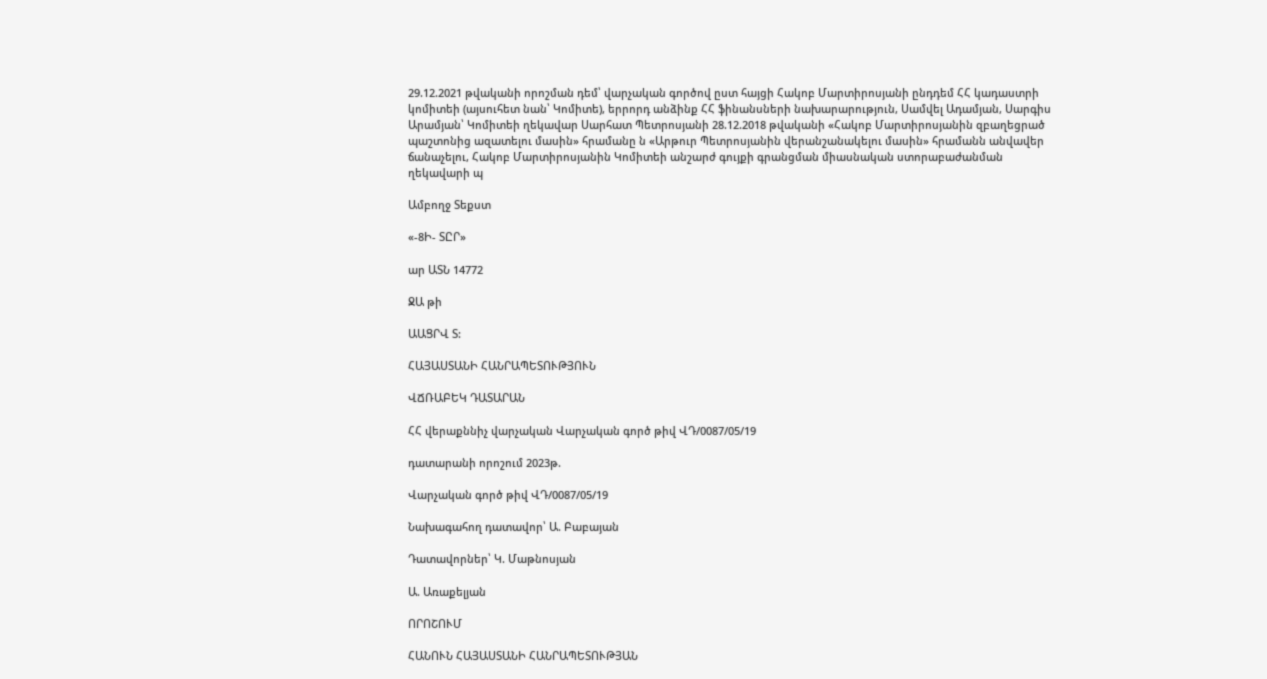29.12.2021 թվականի որոշման դեմ՝ վարչական գործով ըստ հայցի Հակոբ Մարտիրոսյանի ընդդեմ ՀՀ կադաստրի կոմիտեի (այսուհետ նան՝ Կոմիտե), երրորդ անձինք ՀՀ ֆինանսների նախարարություն, Սամվել Ադամյան, Սարգիս Արամյան՝ Կոմիտեի ղեկավար Սարհատ Պետրոսյանի 28.12.2018 թվականի «Հակոբ Մարտիրոսյանին զբաղեցրած պաշտոնից ազատելու մասին» հրամանը ն «Արթուր Պետրոսյանին վերանշանակելու մասին» հրամանն անվավեր ճանաչելու, Հակոբ Մարտիրոսյանին Կոմիտեի անշարժ գույքի գրանցման միասնական ստորաբաժանման ղեկավարի պ

Ամբողջ Տեքստ

«-8Ի- ՏԸՐ»

ար ԱՏՆ 14772

ՋԱ թի

ԱԱՑՐՎ Տ:

ՀԱՅԱՍՏԱՆԻ ՀԱՆՐԱՊԵՏՈՒԹՅՈՒՆ

ՎՃՌԱԲԵԿ ԴԱՏԱՐԱՆ

ՀՀ վերաքննիչ վարչական Վարչական գործ թիվ ՎԴ/0087/05/19

դատարանի որոշում 2023թ.

Վարչական գործ թիվ ՎԴ/0087/05/19

Նախագահող դատավոր՝ Ա. Բաբայան

Դատավորներ՝ Կ. Մաթնոսյան

Ա. Առաքելյան

ՈՐՈՇՈՒՄ

ՀԱՆՈՒՆ ՀԱՅԱՍՏԱՆԻ ՀԱՆՐԱՊԵՏՈՒԹՅԱՆ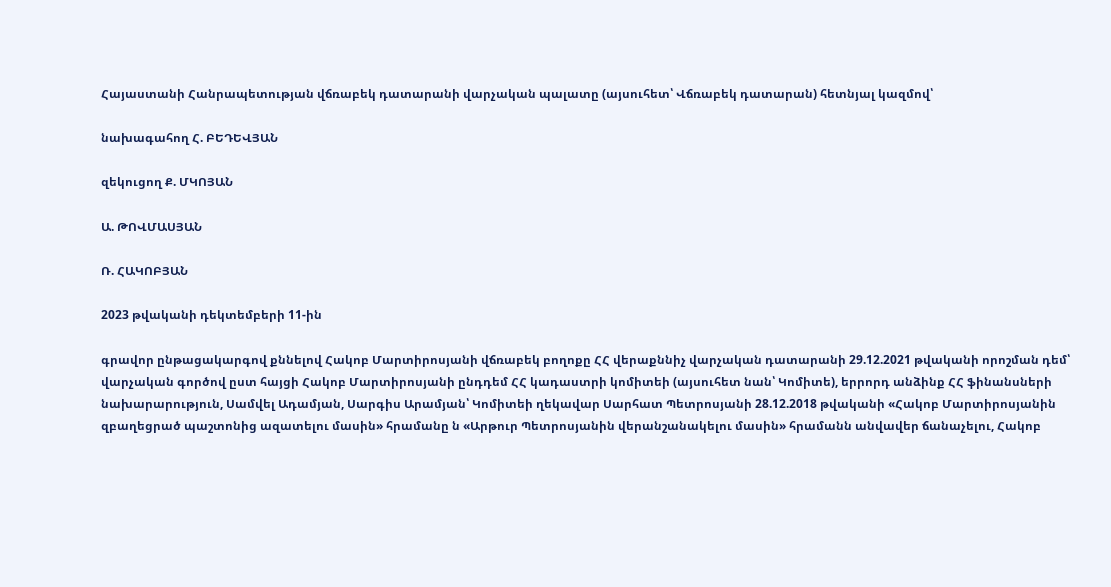Հայաստանի Հանրապետության վճռաբեկ դատարանի վարչական պալատը (այսուհետ՝ Վճռաբեկ դատարան) հետնյալ կազմով՝

նախագահող Հ. ԲԵԴԵՎՅԱՆ

զեկուցող Ք. ՄԿՈՅԱՆ

Ա. ԹՈՎՄԱՍՅԱՆ

Ռ. ՀԱԿՈԲՅԱՆ

2023 թվականի դեկտեմբերի 11-ին

գրավոր ընթացակարգով քննելով Հակոբ Մարտիրոսյանի վճռաբեկ բողոքը ՀՀ վերաքննիչ վարչական դատարանի 29.12.2021 թվականի որոշման դեմ՝ վարչական գործով ըստ հայցի Հակոբ Մարտիրոսյանի ընդդեմ ՀՀ կադաստրի կոմիտեի (այսուհետ նան՝ Կոմիտե), երրորդ անձինք ՀՀ ֆինանսների նախարարություն, Սամվել Ադամյան, Սարգիս Արամյան՝ Կոմիտեի ղեկավար Սարհատ Պետրոսյանի 28.12.2018 թվականի «Հակոբ Մարտիրոսյանին զբաղեցրած պաշտոնից ազատելու մասին» հրամանը ն «Արթուր Պետրոսյանին վերանշանակելու մասին» հրամանն անվավեր ճանաչելու, Հակոբ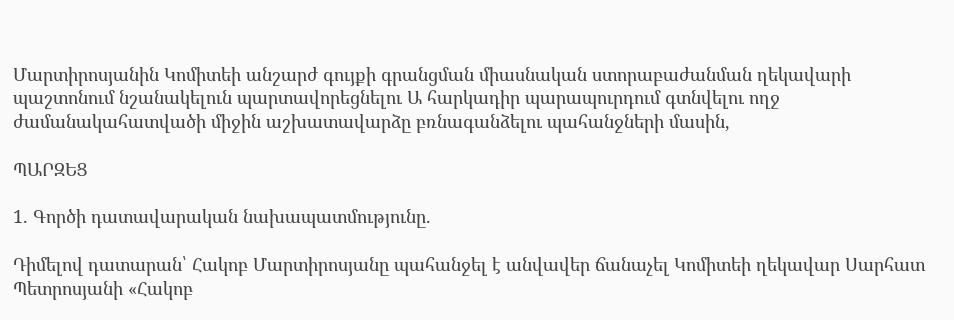Մարտիրոսյանին Կոմիտեի անշարժ գույքի գրանցման միասնական ստորաբաժանման ղեկավարի պաշտոնում նշանակելուն պարտավորեցնելու Ա հարկադիր պարապուրդում գտնվելու ողջ ժամանակահատվածի միջին աշխատավարձը բռնագանձելու պահանջների մասին,

ՊԱՐԶԵՑ

1. Գործի դատավարական նախապատմությունը.

Դիմելով դատարան՝ Հակոբ Մարտիրոսյանը պահանջել է անվավեր ճանաչել Կոմիտեի ղեկավար Սարհատ Պետրոսյանի «Հակոբ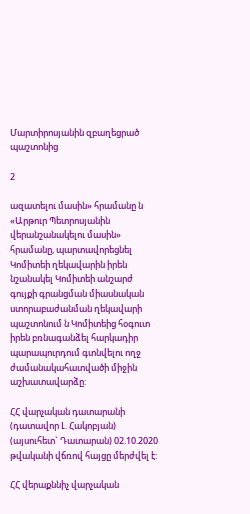Մարտիրոսյանին զբաղեցրած պաշտոնից

2

ազատելու մասին» հրամանը ն «Արթուր Պետրոսյանին վերանշանակելու մասին» հրամանը, պարտավորեցնել Կոմիտեի ղեկավարին իրեն նշանակել Կոմիտեի անշարժ գույքի գրանցման միասնական ստորաբաժանման ղեկավարի պաշտոնում ն Կոմիտեից հօգուտ իրեն բռնագանձել հարկադիր պարապուրդում գտնվելու ողջ ժամանակահատվածի միջին աշխատավարձը:

ՀՀ վարչական դատարանի (դատավոր Լ. Հակոբյան) (այսուհետ` Դատարան) 02.10.2020 թվականի վճռով հայցը մերժվել է:

ՀՀ վերաքննիչ վարչական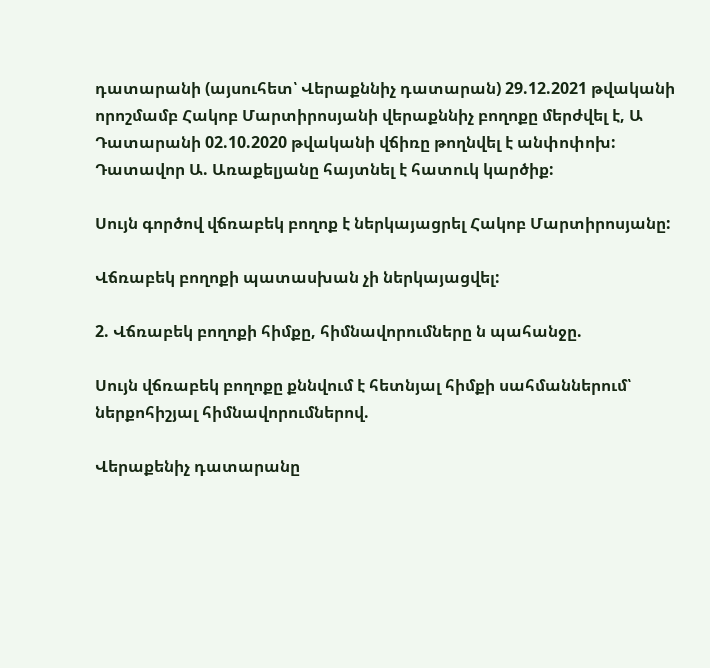դատարանի (այսուհետ՝ Վերաքննիչ դատարան) 29.12.2021 թվականի որոշմամբ Հակոբ Մարտիրոսյանի վերաքննիչ բողոքը մերժվել է, Ա Դատարանի 02.10.2020 թվականի վճիռը թողնվել է անփոփոխ: Դատավոր Ա. Առաքելյանը հայտնել է հատուկ կարծիք:

Սույն գործով վճռաբեկ բողոք է ներկայացրել Հակոբ Մարտիրոսյանը:

Վճռաբեկ բողոքի պատասխան չի ներկայացվել:

2. Վճռաբեկ բողոքի հիմքը, հիմնավորումները ն պահանջը.

Սույն վճռաբեկ բողոքը քննվում է հետնյալ հիմքի սահմաններում՝ ներքոհիշյալ հիմնավորումներով.

Վերաքենիչ դատարանը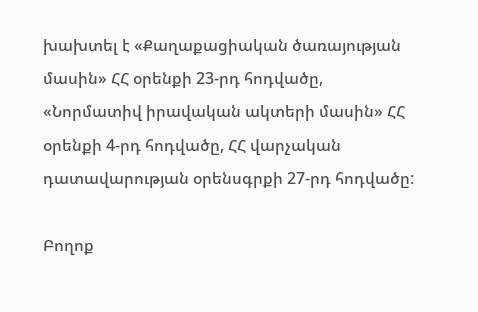խախտել է «Քաղաքացիական ծառայության մասին» ՀՀ օրենքի 23-րդ հոդվածը, «Նորմատիվ իրավական ակտերի մասին» ՀՀ օրենքի 4-րդ հոդվածը, ՀՀ վարչական դատավարության օրենսգրքի 27-րդ հոդվածը:

Բողոք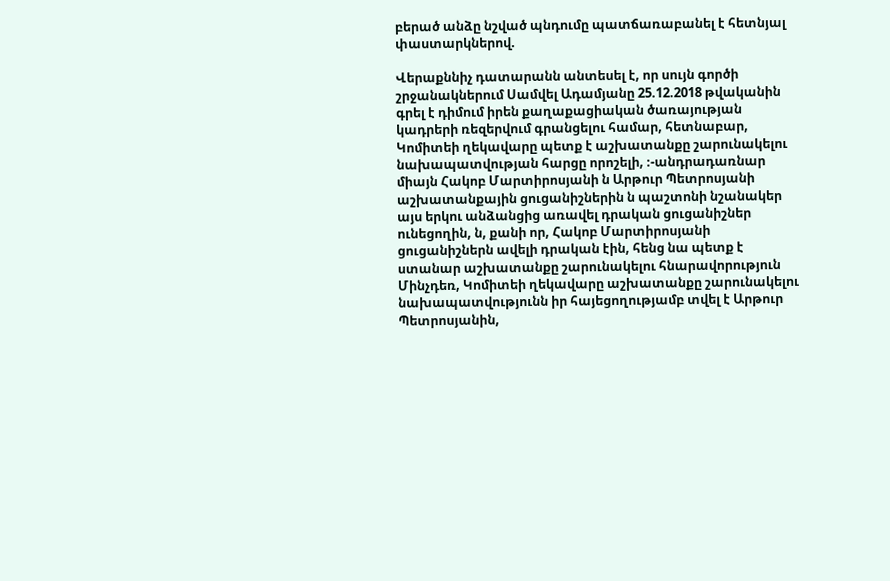բերած անձը նշված պնդումը պատճառաբանել է հետնյալ փաստարկներով.

Վերաքննիչ դատարանն անտեսել է, որ սույն գործի շրջանակներում Սամվել Ադամյանը 25.12.2018 թվականին գրել է դիմում իրեն քաղաքացիական ծառայության կադրերի ռեզերվում գրանցելու համար, հետնաբար, Կոմիտեի ղեկավարը պետք է աշխատանքը շարունակելու նախապատվության հարցը որոշելի, ։-անդրադառնար միայն Հակոբ Մարտիրոսյանի ն Արթուր Պետրոսյանի աշխատանքային ցուցանիշներին ն պաշտոնի նշանակեր այս երկու անձանցից առավել դրական ցուցանիշներ ունեցողին, ն, քանի որ, Հակոբ Մարտիրոսյանի ցուցանիշներն ավելի դրական էին, հենց նա պետք է ստանար աշխատանքը շարունակելու հնարավորություն Մինչդեռ, Կոմիտեի ղեկավարը աշխատանքը շարունակելու նախապատվությունն իր հայեցողությամբ տվել է Արթուր Պետրոսյանին,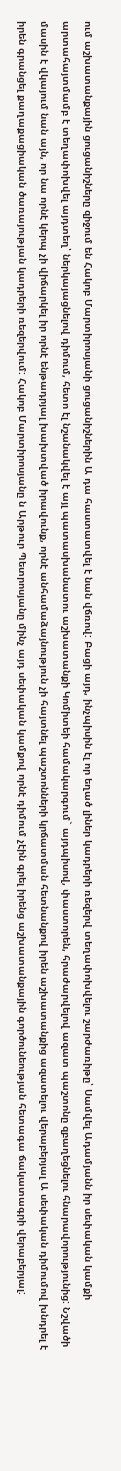ում աշխատանքային ցուցանիշները զիջում են Հակոբ Մարտիրոսյանի ցուցանիշներին Ա դա հաստատվել է նան վճռով: Բացի այդ, ինչպիսին էլ որ եղած լիներ կադրերի ռեզերվ տեղափոխվելու շարժառիթը՝ Սամվել Ադամյանն իր սեփական կամքի արտահայտմամբ է տեղափոխվել այդտեղ՝ ներկայացնելով դիմում, հետո էլ նշանակվել է այլ պատասխանատու աշխատանքի Կոմիտեի համակարգում` այդպիսով, փաստորեն, հրաժարվելով ազատ պաշտոնը զբաղեցնելու հնարավորությունից: Նշվածի մասին է վկայում նան այն, որ նա որնէ կերպ չի վիճարկել իր որնէ ենթադրյալ խախտված իրավունք, որնէ անհամաձայնություն չի հայտնել պաշտոնների կրճատման հետնանքով իրեն աշխատանքից ազատելու վերաբերյալ Ա սեփական դիմումով խնդրել է իրեն գրանցել քաղաքացիական ծառայության կադրերի ռեզերվում: Հակոբ Մարտիրոսյանը ն Արթուր Պետրոսյանը մինչ այդ սեփական կամքով որնէ դիմում չէին գրել իրենց աշխատանքային գործունեության հետագա ճակատագրի վերաբերյալ: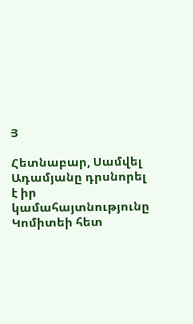Յ

Հետնաբար, Սամվել Ադամյանը դրսնորել է իր կամահայտնությունը Կոմիտեի հետ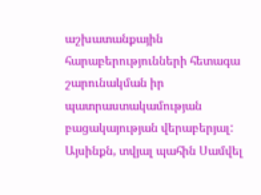աշխատանքային հարաբերությունների հետագա շարունակման իր պատրաստակամության բացակայության վերաբերյալ: Այսինքն, տվյալ պահին Սամվել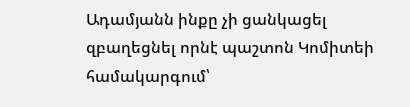Ադամյանն ինքը չի ցանկացել զբաղեցնել որնէ պաշտոն Կոմիտեի համակարգում՝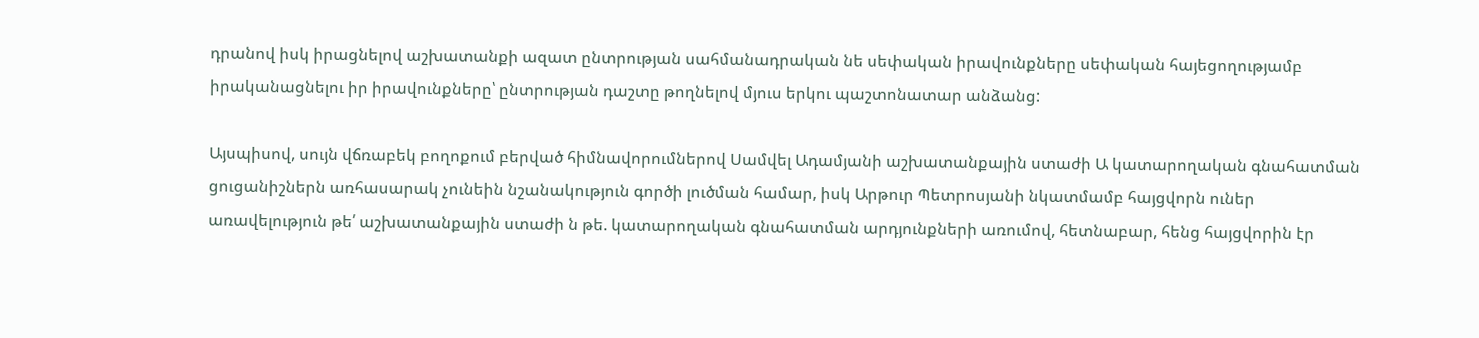դրանով իսկ իրացնելով աշխատանքի ազատ ընտրության սահմանադրական նե սեփական իրավունքները սեփական հայեցողությամբ իրականացնելու իր իրավունքները՝ ընտրության դաշտը թողնելով մյուս երկու պաշտոնատար անձանց:

Այսպիսով, սույն վճռաբեկ բողոքում բերված հիմնավորումներով Սամվել Ադամյանի աշխատանքային ստաժի Ա կատարողական գնահատման ցուցանիշներն առհասարակ չունեին նշանակություն գործի լուծման համար, իսկ Արթուր Պետրոսյանի նկատմամբ հայցվորն ուներ առավելություն թե՛ աշխատանքային ստաժի ն թե. կատարողական գնահատման արդյունքների առումով, հետնաբար, հենց հայցվորին էր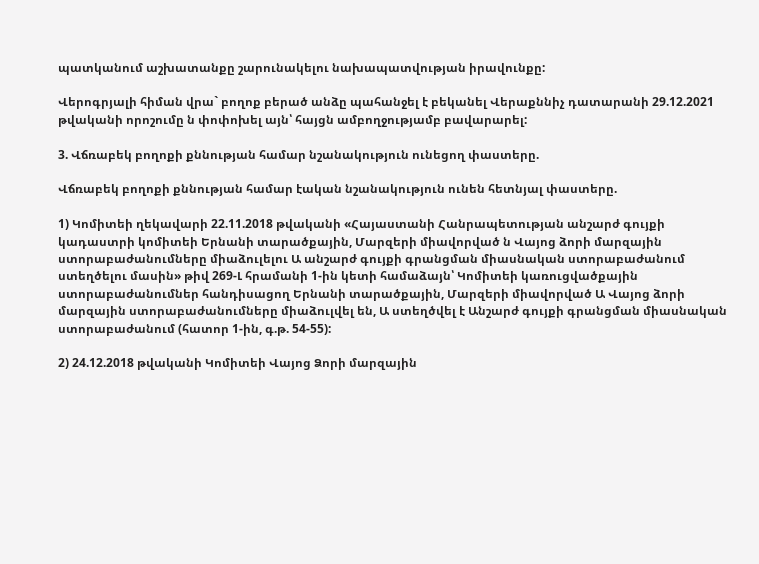պատկանում աշխատանքը շարունակելու նախապատվության իրավունքը:

Վերոգրյալի հիման վրա` բողոք բերած անձը պահանջել է բեկանել Վերաքննիչ դատարանի 29.12.2021 թվականի որոշումը ն փոփոխել այն՝ հայցն ամբողջությամբ բավարարել:

3. Վճռաբեկ բողոքի քննության համար նշանակություն ունեցող փաստերը.

Վճռաբեկ բողոքի քննության համար էական նշանակություն ունեն հետնյալ փաստերը.

1) Կոմիտեի ղեկավարի 22.11.2018 թվականի «Հայաստանի Հանրապետության անշարժ գույքի կադաստրի կոմիտեի Երնանի տարածքային, Մարզերի միավորված ն Վայոց ձորի մարզային ստորաբաժանումները միաձուլելու Ա անշարժ գույքի գրանցման միասնական ստորաբաժանում ստեղծելու մասին» թիվ 269-Լ հրամանի 1-ին կետի համաձայն՝ Կոմիտեի կառուցվածքային ստորաբաժանումներ հանդիսացող Երնանի տարածքային, Մարզերի միավորված Ա Վայոց ձորի մարզային ստորաբաժանումները միաձուլվել են, Ա ստեղծվել է Անշարժ գույքի գրանցման միասնական ստորաբաժանում (հատոր 1-ին, գ.թ. 54-55):

2) 24.12.2018 թվականի Կոմիտեի Վայոց Ձորի մարզային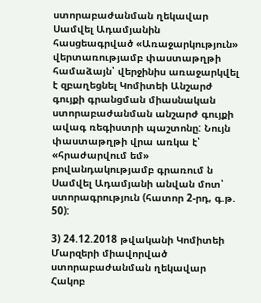ստորաբաժանման ղեկավար Սամվել Ադամյանին հասցեագրված «Առաջարկություն» վերտառությամբ փաստաթղթի համաձայն՝ վերջինիս առաջարկվել է զբաղեցնել Կոմիտեի Անշարժ գույքի գրանցման միասնական ստորաբաժանման անշարժ գույքի ավագ ռեգիստրի պաշտոնը: Նույն փաստաթղթի վրա առկա է՝ «հրաժարվում եմ» բովանդակությամբ գրառում ն Սամվել Ադամյանի անվան մոտ՝ ստորագրություն (հատոր 2-րդ, գ.թ. 50):

3) 24.12.2018 թվականի Կոմիտեի Մարզերի միավորված ստորաբաժանման ղեկավար Հակոբ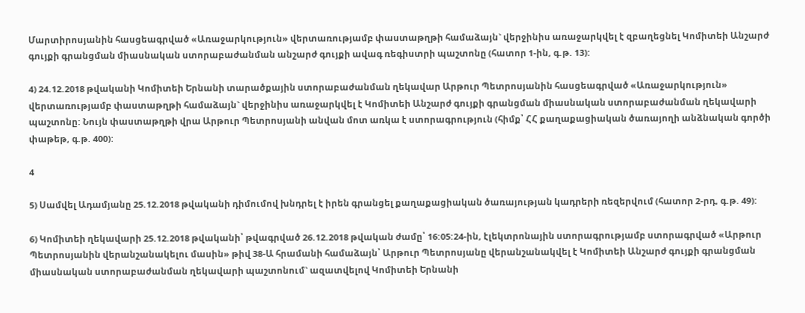Մարտիրոսյանին հասցեագրված «Առաջարկություն» վերտառությամբ փաստաթղթի համաձայն` վերջինիս առաջարկվել է զբաղեցնել Կոմիտեի Անշարժ գույքի գրանցման միասնական ստորաբաժանման անշարժ գույքի ավագ ռեգիստրի պաշտոնը (հատոր 1-ին, գ.թ. 13):

4) 24.12.2018 թվականի Կոմիտեի Երնանի տարածքային ստորաբաժանման ղեկավար Արթուր Պետրոսյանին հասցեագրված «Առաջարկություն» վերտառությամբ փաստաթղթի համաձայն` վերջինիս առաջարկվել է Կոմիտեի Անշարժ գույքի գրանցման միասնական ստորաբաժանման ղեկավարի պաշտոնը: Նույն փաստաթղթի վրա Արթուր Պետրոսյանի անվան մոտ առկա է ստորագրություն (հիմք՝ ՀՀ քաղաքացիական ծառայողի անձնական գործի փաթեթ, գ.թ. 400):

4

5) Սամվել Ադամյանը 25.12.2018 թվականի դիմումով խնդրել է իրեն գրանցել քաղաքացիական ծառայության կադրերի ռեզերվում (հատոր 2-րդ, գ.թ. 49):

6) Կոմիտեի ղեկավարի 25.12.2018 թվականի՝ թվագրված 26.12.2018 թվական ժամը՝ 16:05:24-ին, էլեկտրոնային ստորագրությամբ ստորագրված «Արթուր Պետրոսյանին վերանշանակելու մասին» թիվ 38-Ա հրամանի համաձայն՝ Արթուր Պետրոսյանը վերանշանակվել է Կոմիտեի Անշարժ գույքի գրանցման միասնական ստորաբաժանման ղեկավարի պաշտոնում` ազատվելով Կոմիտեի Երնանի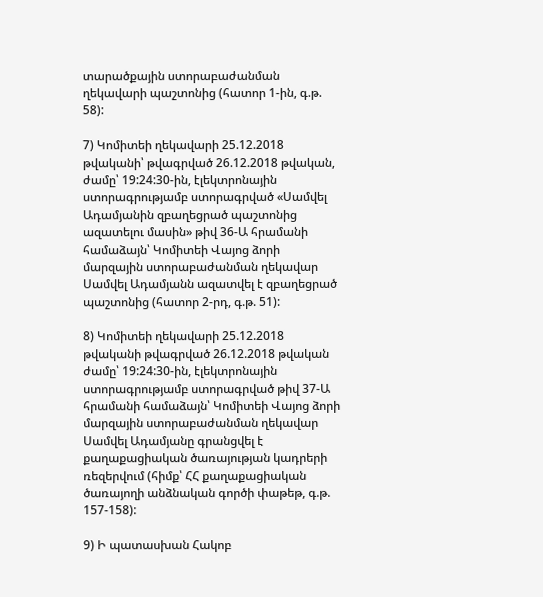տարածքային ստորաբաժանման ղեկավարի պաշտոնից (հատոր 1-ին, գ.թ. 58):

7) Կոմիտեի ղեկավարի 25.12.2018 թվականի՝ թվագրված 26.12.2018 թվական, ժամը՝ 19:24:30-ին, էլեկտրոնային ստորագրությամբ ստորագրված «Սամվել Ադամյանին զբաղեցրած պաշտոնից ազատելու մասին» թիվ 36-Ա հրամանի համաձայն՝ Կոմիտեի Վայոց ձորի մարզային ստորաբաժանման ղեկավար Սամվել Ադամյանն ազատվել է զբաղեցրած պաշտոնից (հատոր 2-րդ, գ.թ. 51):

8) Կոմիտեի ղեկավարի 25.12.2018 թվականի թվագրված 26.12.2018 թվական ժամը՝ 19:24:30-ին, էլեկտրոնային ստորագրությամբ ստորագրված թիվ 37-Ա հրամանի համաձայն՝ Կոմիտեի Վայոց ձորի մարզային ստորաբաժանման ղեկավար Սամվել Ադամյանը գրանցվել է քաղաքացիական ծառայության կադրերի ռեզերվում (հիմք՝ ՀՀ քաղաքացիական ծառայողի անձնական գործի փաթեթ, գ.թ. 157-158):

9) Ի պատասխան Հակոբ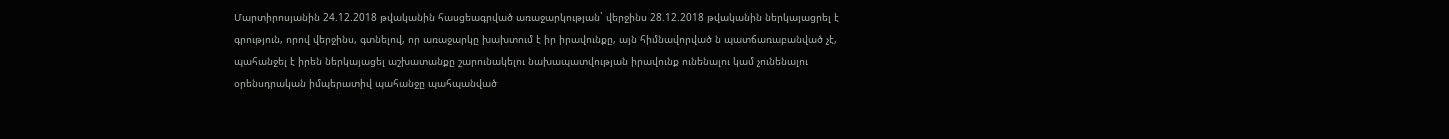Մարտիրոսյանին 24.12.2018 թվականին հասցեագրված առաջարկության` վերջինս 28.12.2018 թվականին ներկայացրել է գրություն, որով վերջինս, գտնելով, որ առաջարկը խախտում է իր իրավունքը, այն հիմնավորված ն պատճառաբանված չէ, պահանջել է իրեն ներկայացել աշխատանքը շարունակելու նախապատվության իրավունք ունենալու կամ չունենալու օրենսդրական իմպերատիվ պահանջը պահպանված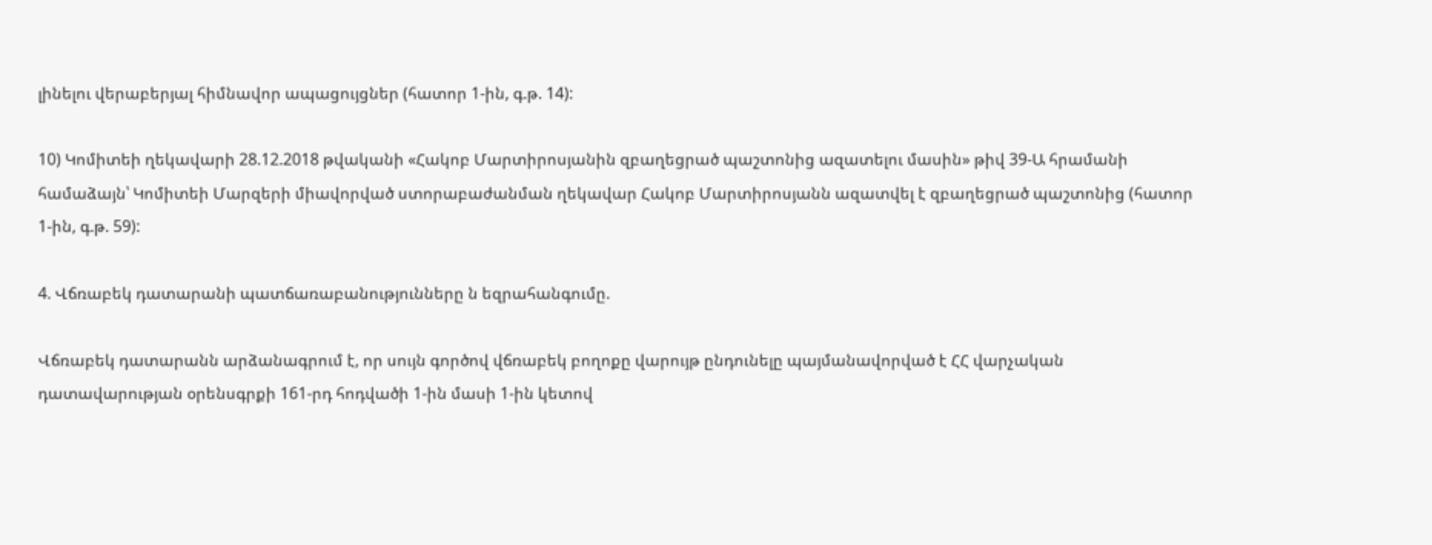լինելու վերաբերյալ հիմնավոր ապացույցներ (հատոր 1-ին, գ.թ. 14):

10) Կոմիտեի ղեկավարի 28.12.2018 թվականի «Հակոբ Մարտիրոսյանին զբաղեցրած պաշտոնից ազատելու մասին» թիվ 39-Ա հրամանի համաձայն՝ Կոմիտեի Մարզերի միավորված ստորաբաժանման ղեկավար Հակոբ Մարտիրոսյանն ազատվել է զբաղեցրած պաշտոնից (հատոր 1-ին, գ.թ. 59):

4. Վճռաբեկ դատարանի պատճառաբանությունները ն եզրահանգումը.

Վճռաբեկ դատարանն արձանագրում է, որ սույն գործով վճռաբեկ բողոքը վարույթ ընդունելը պայմանավորված է ՀՀ վարչական դատավարության օրենսգրքի 161-րդ հոդվածի 1-ին մասի 1-ին կետով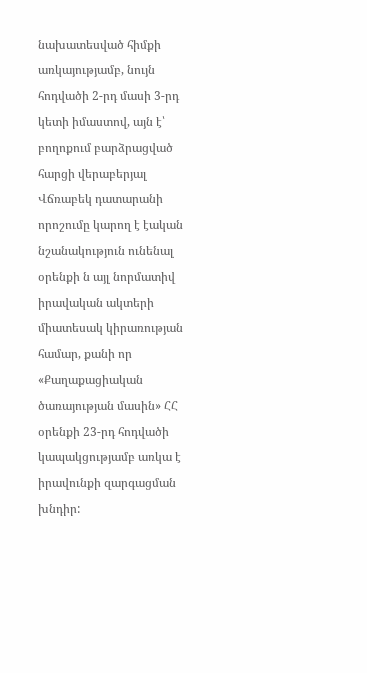նախատեսված հիմքի առկայությամբ, նույն հոդվածի 2-րդ մասի 3-րդ կետի իմաստով, այն է՝ բողոքում բարձրացված հարցի վերաբերյալ Վճռաբեկ դատարանի որոշումը կարող է էական նշանակություն ունենալ օրենքի ն այլ նորմատիվ իրավական ակտերի միատեսակ կիրառության համար, քանի որ «Քաղաքացիական ծառայության մասին» ՀՀ օրենքի 23-րդ հոդվածի կապակցությամբ առկա է իրավունքի զարգացման խնդիր: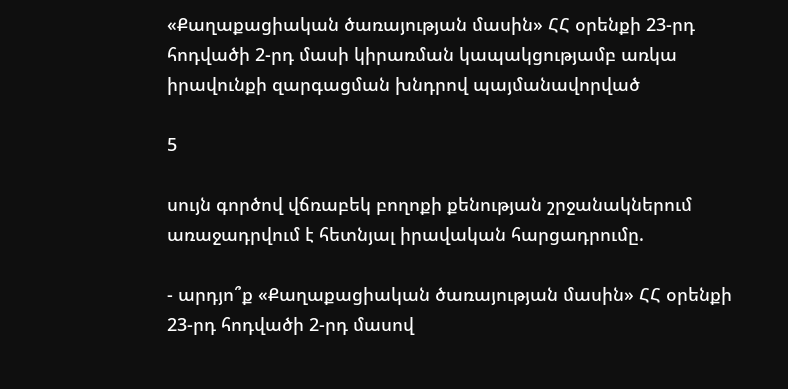«Քաղաքացիական ծառայության մասին» ՀՀ օրենքի 23-րդ հոդվածի 2-րդ մասի կիրառման կապակցությամբ առկա իրավունքի զարգացման խնդրով պայմանավորված

5

սույն գործով վճռաբեկ բողոքի քենության շրջանակներում առաջադրվում է հետնյալ իրավական հարցադրումը.

- արդյո՞ք «Քաղաքացիական ծառայության մասին» ՀՀ օրենքի 23-րդ հոդվածի 2-րդ մասով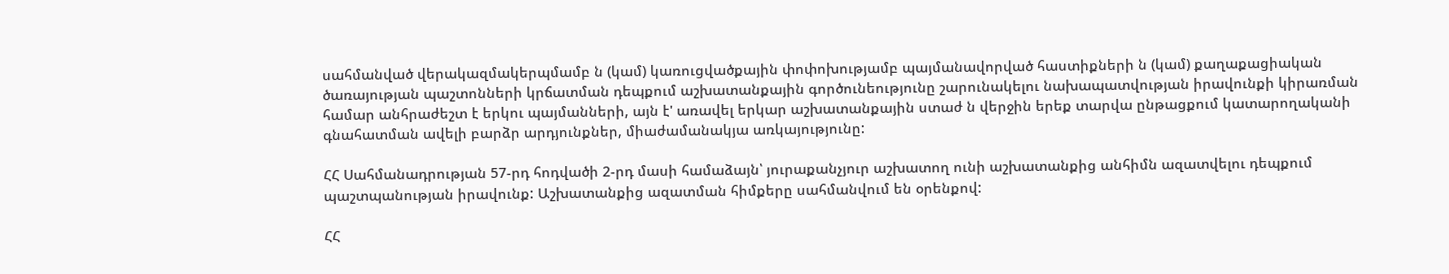սահմանված վերակազմակերպմամբ ն (կամ) կառուցվածքային փոփոխությամբ պայմանավորված հաստիքների ն (կամ) քաղաքացիական ծառայության պաշտոնների կրճատման դեպքում աշխատանքային գործունեությունը շարունակելու նախապատվության իրավունքի կիրառման համար անհրաժեշտ է երկու պայմանների, այն է' առավել երկար աշխատանքային ստաժ ն վերջին երեք տարվա ընթացքում կատարողականի գնահատման ավելի բարձր արդյունքներ, միաժամանակյա առկայությունը:

ՀՀ Սահմանադրության 57-րդ հոդվածի 2-րդ մասի համաձայն՝ յուրաքանչյուր աշխատող ունի աշխատանքից անհիմն ազատվելու դեպքում պաշտպանության իրավունք: Աշխատանքից ազատման հիմքերը սահմանվում են օրենքով:

ՀՀ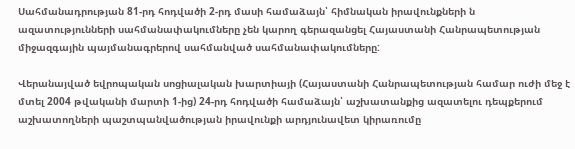Սահմանադրության 81-րդ հոդվածի 2-րդ մասի համաձայն՝ հիմնական իրավունքների ն ազատությունների սահմանափակումները չեն կարող գերազանցել Հայաստանի Հանրապետության միջազգային պայմանագրերով սահմանված սահմանափակումները:

Վերանայված եվրոպական սոցիալական խարտիայի (Հայաստանի Հանրապետության համար ուժի մեջ է մտել 2004 թվականի մարտի 1-ից) 24-րդ հոդվածի համաձայն՝ աշխատանքից ազատելու դեպքերում աշխատողների պաշտպանվածության իրավունքի արդյունավետ կիրառումը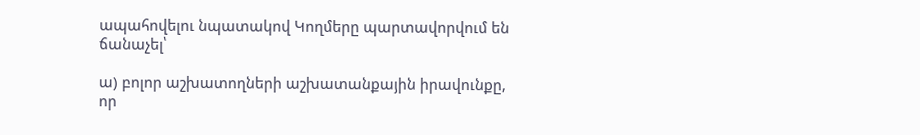ապահովելու նպատակով Կողմերը պարտավորվում են ճանաչել՝

ա) բոլոր աշխատողների աշխատանքային իրավունքը, որ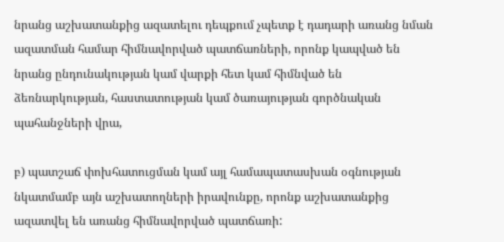նրանց աշխատանքից ազատելու դեպքում չպետք է դադարի առանց նման ազատման համար հիմնավորված պատճառների, որոնք կապված են նրանց ընդունակության կամ վարքի հետ կամ հիմնված են ձեռնարկության, հաստատության կամ ծառայության գործնական պահանջների վրա,

բ) պատշաճ փոխհատուցման կամ այլ համապատասխան օգնության նկատմամբ այն աշխատողների իրավունքը, որոնք աշխատանքից ազատվել են առանց հիմնավորված պատճառի: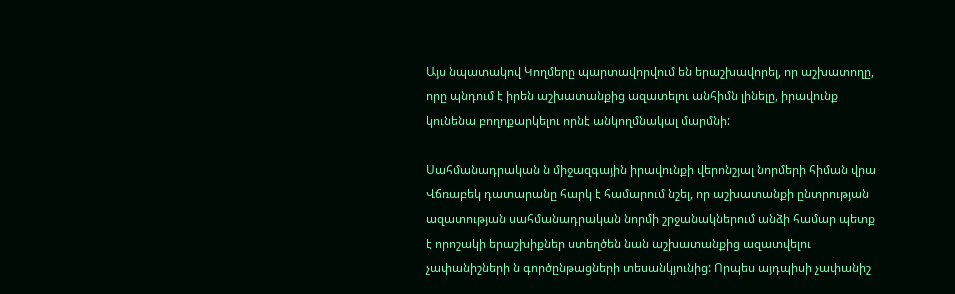Այս նպատակով Կողմերը պարտավորվում են երաշխավորել, որ աշխատողը, որը պնդում է իրեն աշխատանքից ազատելու անհիմն լինելը, իրավունք կունենա բողոքարկելու որնէ անկողմնակալ մարմնի:

Սահմանադրական ն միջազգային իրավունքի վերոնշյալ նորմերի հիման վրա Վճռաբեկ դատարանը հարկ է համարում նշել, որ աշխատանքի ընտրության ազատության սահմանադրական նորմի շրջանակներում անձի համար պետք է որոշակի երաշխիքներ ստեղծեն նան աշխատանքից ազատվելու չափանիշների ն գործընթացների տեսանկյունից: Որպես այդպիսի չափանիշ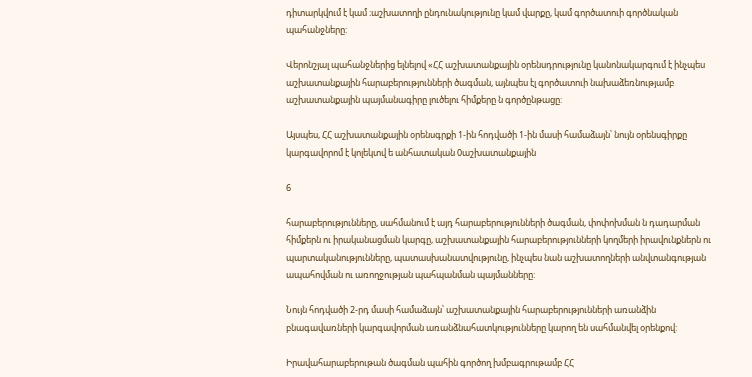դիտարկվում է կամ ։աշխատողի ընդունակությունը կամ վարքը, կամ գործատուի գործնական պահանջները:

Վերոնշյալ պահանջներից ելնելով «ՀՀ աշխատանքային օրենսդրությունը կանոնակարգում է ինչպես աշխատանքային հարաբերությունների ծագման, այնպես էլ գործատուի նախաձեռնությամբ աշխատանքային պայմանագիրը լուծելու հիմքերը ն գործընթացը:

Այսպես, ՀՀ աշխատանքային օրենսգրքի 1-ին հոդվածի 1-ին մասի համաձայն՝ նույն օրենսգիրքը կարգավորոմ է կոլեկտվ ե անհատական 0աշխատանքային

6

հարաբերությունները, սահմանում է այդ հարաբերությունների ծագման, փոփոխման ն դադարման հիմքերն ու իրականացման կարգը, աշխատանքային հարաբերությունների կողմերի իրավունքներն ու պարտականությունները, պատասխանատվությունը, ինչպես նան աշխատողների անվտանգության ապահովման ու առողջության պահպանման պայմանները:

Նույն հոդվածի 2-րդ մասի համաձայն՝ աշխատանքային հարաբերությունների առանձին բնագավառների կարգավորման առանձնահատկությունները կարող են սահմանվել օրենքով:

Իրավահարաբերութան ծագման պահին գործող խմբագրութամբ ՀՀ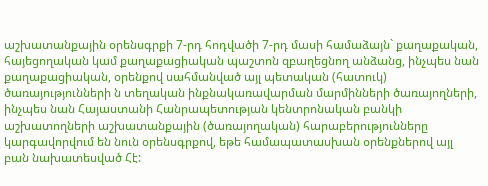աշխատանքային օրենսգրքի 7-րդ հոդվածի 7-րդ մասի համաձայն` քաղաքական, հայեցողական կամ քաղաքացիական պաշտոն զբաղեցնող անձանց, ինչպես նան քաղաքացիական, օրենքով սահմանված այլ պետական (հատուկ) ծառայությունների ն տեղական ինքնակառավարման մարմինների ծառայողների, ինչպես նան Հայաստանի Հանրապետության կենտրոնական բանկի աշխատողների աշխատանքային (ծառայողական) հարաբերությունները կարգավորվում են նուն օրենսգրքով, եթե համապատասխան օրենքներով այլ բան նախատեսված Հէ: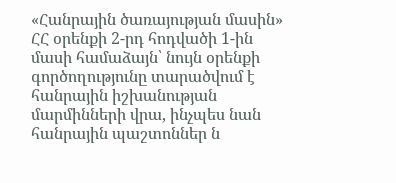«Հանրային ծառայության մասին» ՀՀ օրենքի 2-րդ հոդվածի 1-ին մասի համաձայն՝ նույն օրենքի գործողությունը տարածվում է հանրային իշխանության մարմինների վրա, ինչպես նան հանրային պաշտոններ ն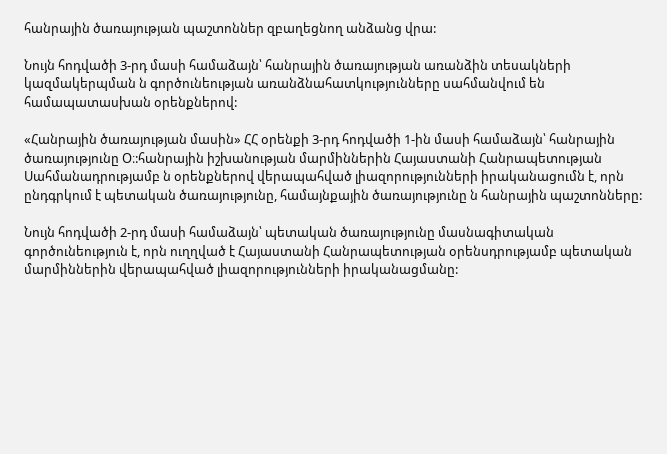հանրային ծառայության պաշտոններ զբաղեցնող անձանց վրա:

Նույն հոդվածի 3-րդ մասի համաձայն՝ հանրային ծառայության առանձին տեսակների կազմակերպման ն գործունեության առանձնահատկությունները սահմանվում են համապատասխան օրենքներով:

«Հանրային ծառայության մասին» ՀՀ օրենքի 3-րդ հոդվածի 1-ին մասի համաձայն՝ հանրային ծառայությունը Օ։:հանրային իշխանության մարմիններին Հայաստանի Հանրապետության Սահմանադրությամբ ն օրենքներով վերապահված լիազորությունների իրականացումն է, որն ընդգրկում է պետական ծառայությունը, համայնքային ծառայությունը ն հանրային պաշտոնները:

Նույն հոդվածի 2-րդ մասի համաձայն՝ պետական ծառայությունը մասնագիտական գործունեություն է, որն ուղղված է Հայաստանի Հանրապետության օրենսդրությամբ պետական մարմիններին վերապահված լիազորությունների իրականացմանը: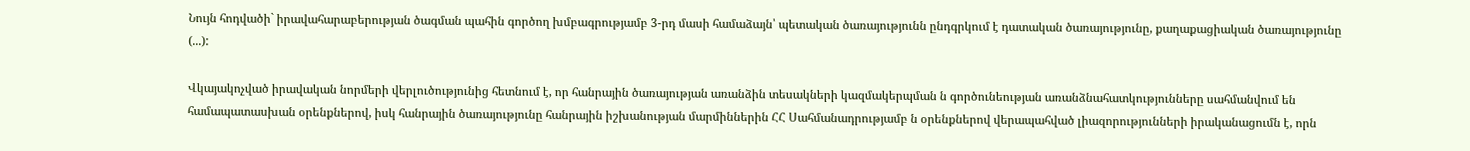Նույն հոդվածի` իրավահարաբերության ծագման պահին գործող խմբագրությամբ 3-րդ մասի համաձայն՝ պետական ծառայությունն ընդգրկում է դատական ծառայությունը, քաղաքացիական ծառայությունը (...):

Վկայակոչված իրավական նորմերի վերլուծությունից հետնում է, որ հանրային ծառայության առանձին տեսակների կազմակերպման ն գործունեության առանձնահատկությունները սահմանվում են համապատասխան օրենքներով, իսկ հանրային ծառայությունը հանրային իշխանության մարմիններին ՀՀ Սահմանադրությամբ ն օրենքներով վերապահված լիազորությունների իրականացումն է, որն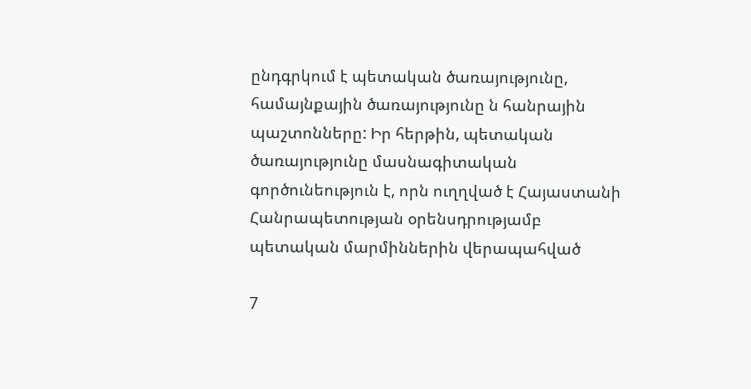ընդգրկում է պետական ծառայությունը, համայնքային ծառայությունը ն հանրային պաշտոնները: Իր հերթին, պետական ծառայությունը մասնագիտական գործունեություն է, որն ուղղված է Հայաստանի Հանրապետության օրենսդրությամբ պետական մարմիններին վերապահված

7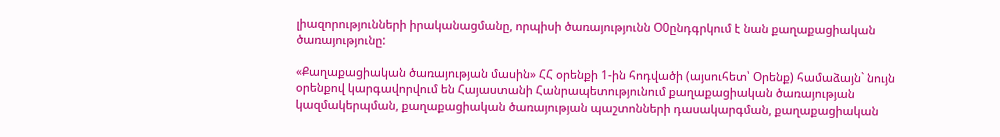լիազորությունների իրականացմանը, որպիսի ծառայությունն Օ0ընդգրկում է նան քաղաքացիական ծառայությունը:

«Քաղաքացիական ծառայության մասին» ՀՀ օրենքի 1-ին հոդվածի (այսուհետ՝ Օրենք) համաձայն` նույն օրենքով կարգավորվում են Հայաստանի Հանրապետությունում քաղաքացիական ծառայության կազմակերպման, քաղաքացիական ծառայության պաշտոնների դասակարգման, քաղաքացիական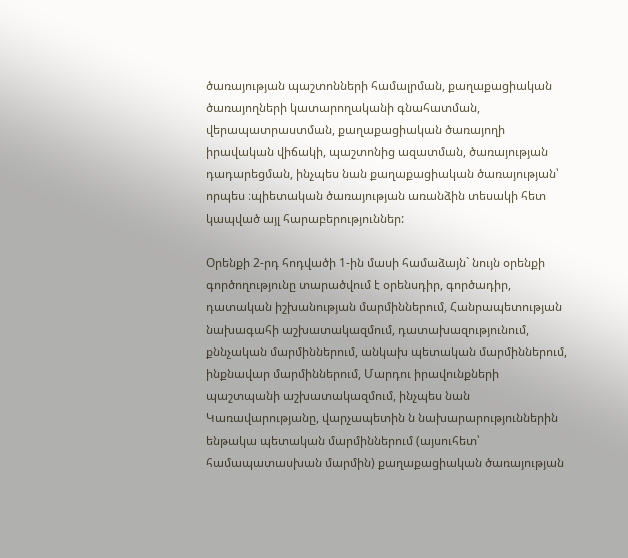ծառայության պաշտոնների համալրման, քաղաքացիական ծառայողների կատարողականի գնահատման, վերապատրաստման, քաղաքացիական ծառայողի իրավական վիճակի, պաշտոնից ազատման, ծառայության դադարեցման, ինչպես նան քաղաքացիական ծառայության՝ որպես ։պիետական ծառայության առանձին տեսակի հետ կապված այլ հարաբերություններ:

Օրենքի 2-րդ հոդվածի 1-ին մասի համաձայն` նույն օրենքի գործողությունը տարածվում է օրենսդիր, գործադիր, դատական իշխանության մարմիններում, Հանրապետության նախագահի աշխատակազմում, դատախազությունում, քննչական մարմիններում, անկախ պետական մարմիններում, ինքնավար մարմիններում, Մարդու իրավունքների պաշտպանի աշխատակազմում, ինչպես նան Կառավարությանը, վարչապետին ն նախարարություններին ենթակա պետական մարմիններում (այսուհետ՝ համապատասխան մարմին) քաղաքացիական ծառայության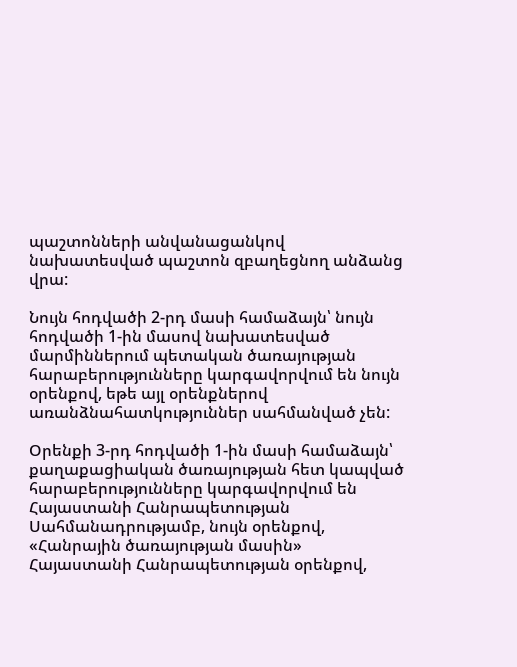պաշտոնների անվանացանկով նախատեսված պաշտոն զբաղեցնող անձանց վրա:

Նույն հոդվածի 2-րդ մասի համաձայն՝ նույն հոդվածի 1-ին մասով նախատեսված մարմիններում պետական ծառայության հարաբերությունները կարգավորվում են նույն օրենքով, եթե այլ օրենքներով առանձնահատկություններ սահմանված չեն:

Օրենքի 3-րդ հոդվածի 1-ին մասի համաձայն՝ քաղաքացիական ծառայության հետ կապված հարաբերությունները կարգավորվում են Հայաստանի Հանրապետության Սահմանադրությամբ, նույն օրենքով, «Հանրային ծառայության մասին» Հայաստանի Հանրապետության օրենքով,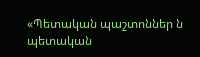«Պետական պաշտոններ ն պետական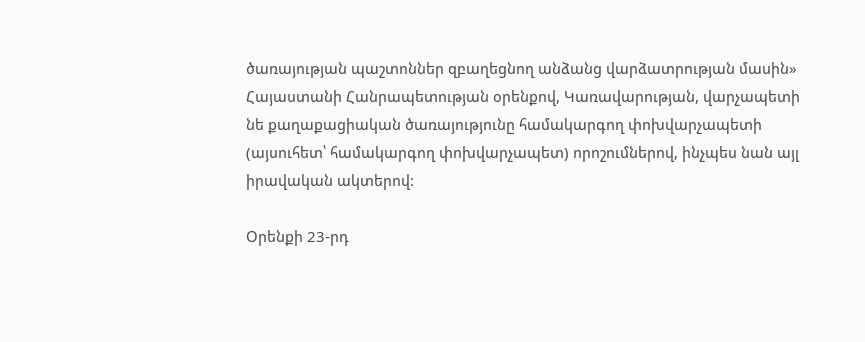ծառայության պաշտոններ զբաղեցնող անձանց վարձատրության մասին» Հայաստանի Հանրապետության օրենքով, Կառավարության, վարչապետի նե քաղաքացիական ծառայությունը համակարգող փոխվարչապետի (այսուհետ՝ համակարգող փոխվարչապետ) որոշումներով, ինչպես նան այլ իրավական ակտերով:

Օրենքի 23-րդ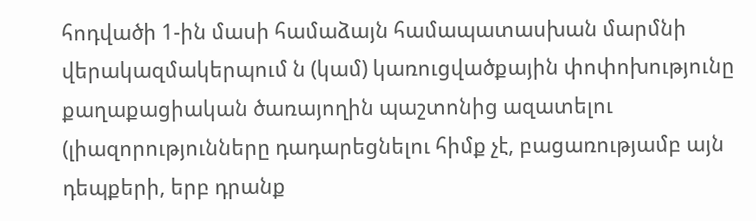հոդվածի 1-ին մասի համաձայն համապատասխան մարմնի վերակազմակերպում ն (կամ) կառուցվածքային փոփոխությունը քաղաքացիական ծառայողին պաշտոնից ազատելու (լիազորությունները դադարեցնելու հիմք չէ, բացառությամբ այն դեպքերի, երբ դրանք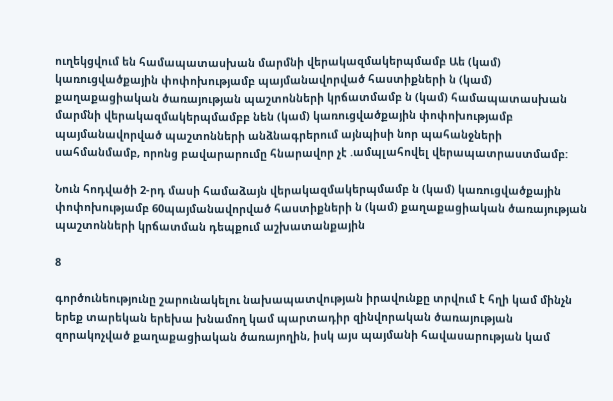ուղեկցվում են համապատասխան մարմնի վերակազմակերպմամբ Աե (կամ) կառուցվածքային փոփոխությամբ պայմանավորված հաստիքների ն (կամ) քաղաքացիական ծառայության պաշտոնների կրճատմամբ ն (կամ) համապատասխան մարմնի վերակազմակերպմամբբ նեն (կամ) կառուցվածքային փոփոխությամբ պայմանավորված պաշտոնների անձնագրերում այնպիսի նոր պահանջների սահմանմամբ, որոնց բավարարումը հնարավոր չէ .ամպլահովել վերապատրաստմամբ:

Նուն հոդվածի 2-րդ մասի համաձայն վերակազմակերպմամբ ն (կամ) կառուցվածքային փոփոխությամբ 60պայմանավորված հաստիքների ն (կամ) քաղաքացիական ծառայության պաշտոնների կրճատման դեպքում աշխատանքային

8

գործունեությունը շարունակելու նախապատվության իրավունքը տրվում է հղի կամ մինչն երեք տարեկան երեխա խնամող կամ պարտադիր զինվորական ծառայության զորակոչված քաղաքացիական ծառայողին, իսկ այս պայմանի հավասարության կամ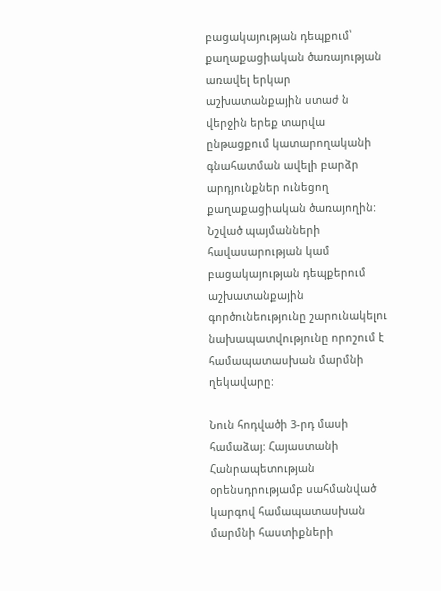բացակայության դեպքում՝ քաղաքացիական ծառայության առավել երկար աշխատանքային ստաժ ն վերջին երեք տարվա ընթացքում կատարողականի գնահատման ավելի բարձր արդյունքներ ունեցող քաղաքացիական ծառայողին: Նշված պայմանների հավասարության կամ բացակայության դեպքերում աշխատանքային գործունեությունը շարունակելու նախապատվությունը որոշում է համապատասխան մարմնի ղեկավարը:

Նուն հոդվածի 3-րդ մասի համաձայ: Հայաստանի Հանրապետության օրենսդրությամբ սահմանված կարգով համապատասխան մարմնի հաստիքների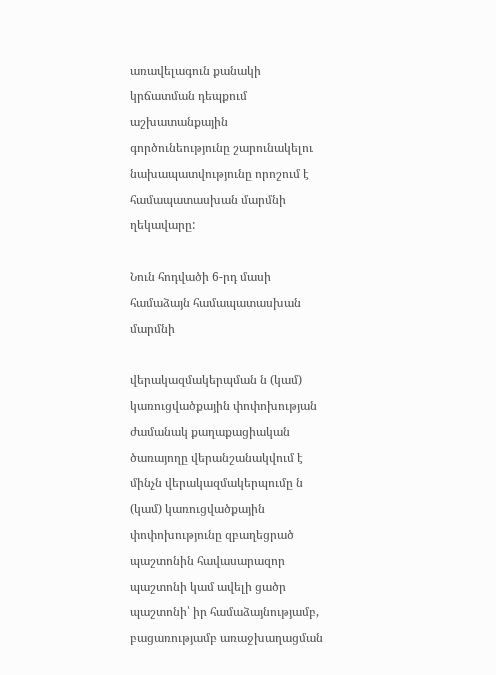առավելագուն քանակի կրճատման դեպքում աշխատանքային գործունեությունը շարունակելու նախապատվությունը որոշում է համապատասխան մարմնի ղեկավարը:

Նուն հոդվածի 6-րդ մասի համաձայն համապատասխան մարմնի

վերակազմակերպման ն (կամ) կառուցվածքային փոփոխության ժամանակ քաղաքացիական ծառայողը վերանշանակվում է մինչն վերակազմակերպումը ն (կամ) կառուցվածքային փոփոխությունը զբաղեցրած պաշտոնին հավասարազոր պաշտոնի կամ ավելի ցածր պաշտոնի՝ իր համաձայնությամբ, բացառությամբ առաջխաղացման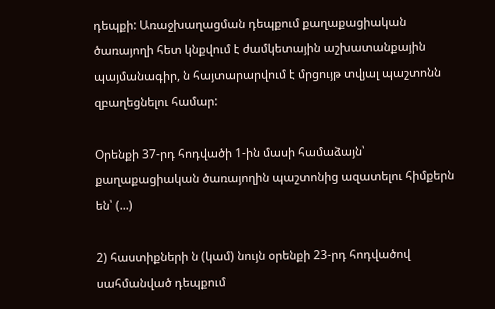դեպքի: Առաջխաղացման դեպքում քաղաքացիական ծառայողի հետ կնքվում է ժամկետային աշխատանքային պայմանագիր, ն հայտարարվում է մրցույթ տվյալ պաշտոնն զբաղեցնելու համար:

Օրենքի 37-րդ հոդվածի 1-ին մասի համաձայն՝ քաղաքացիական ծառայողին պաշտոնից ազատելու հիմքերն են՝ (...)

2) հաստիքների ն (կամ) նույն օրենքի 23-րդ հոդվածով սահմանված դեպքում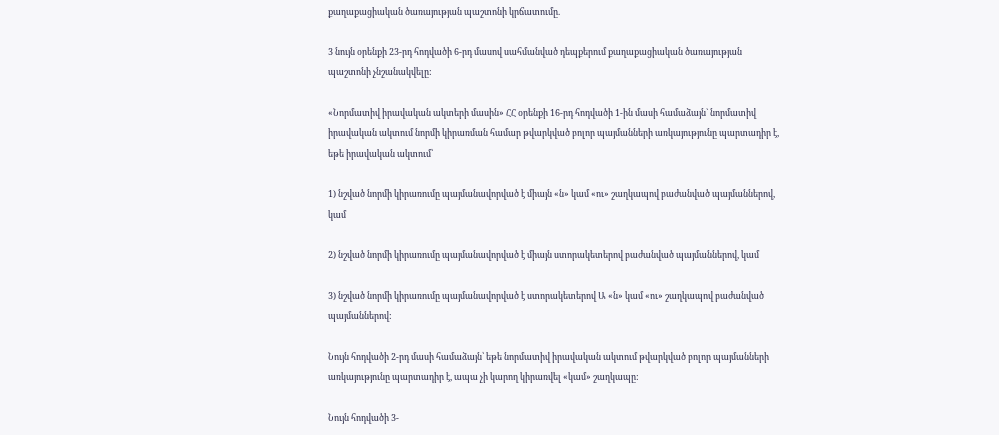քաղաքացիական ծառայության պաշտոնի կրճատումը.

3 նույն օրենքի 23-րդ հոդվածի 6-րդ մասով սահմանված դեպքերում քաղաքացիական ծառայության պաշտոնի չնշանակվելը:

«Նորմատիվ իրավական ակտերի մասին» ՀՀ օրենքի 16-րդ հոդվածի 1-ին մասի համաձայն` նորմատիվ իրավական ակտում նորմի կիրառման համար թվարկված բոլոր պայմանների առկայությունը պարտադիր է, եթե իրավական ակտում՝

1) նշված նորմի կիրառումը պայմանավորված է միայն «ն» կամ «ու» շաղկապով բաժանված պայմաններով, կամ

2) նշված նորմի կիրառումը պայմանավորված է միայն ստորակետերով բաժանված պայմաններով, կամ

3) նշված նորմի կիրառումը պայմանավորված է ստորակետերով Ա «ն» կամ «ու» շաղկապով բաժանված պայմաններով:

Նույն հոդվածի 2-րդ մասի համաձայն՝ եթե նորմատիվ իրավական ակտում թվարկված բոլոր պայմանների առկայությունը պարտադիր է, ապա չի կարող կիրառվել «կամ» շաղկապը:

Նույն հոդվածի 3-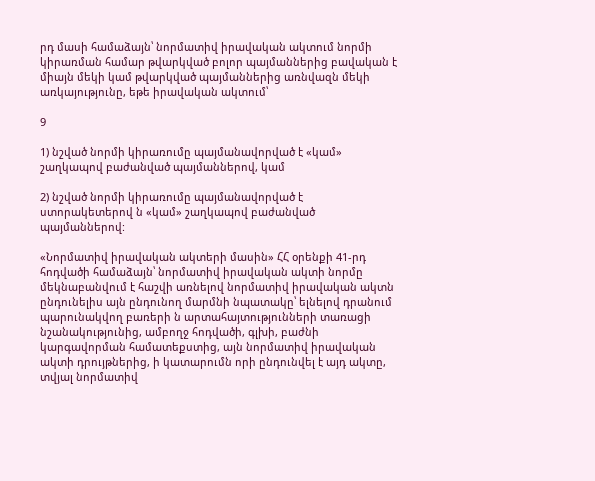րդ մասի համաձայն՝ նորմատիվ իրավական ակտում նորմի կիրառման համար թվարկված բոլոր պայմաններից բավական է միայն մեկի կամ թվարկված պայմաններից առնվազն մեկի առկայությունը, եթե իրավական ակտում՝

9

1) նշված նորմի կիրառումը պայմանավորված է «կամ» շաղկապով բաժանված պայմաններով, կամ

2) նշված նորմի կիրառումը պայմանավորված է ստորակետերով ն «կամ» շաղկապով բաժանված պայմաններով:

«Նորմատիվ իրավական ակտերի մասին» ՀՀ օրենքի 41-րդ հոդվածի համաձայն՝ նորմատիվ իրավական ակտի նորմը մեկնաբանվում է հաշվի առնելով նորմատիվ իրավական ակտն ընդունելիս այն ընդունող մարմնի նպատակը՝ ելնելով դրանում պարունակվող բառերի ն արտահայտությունների տառացի նշանակությունից, ամբողջ հոդվածի, գլխի, բաժնի կարգավորման համատեքստից, այն նորմատիվ իրավական ակտի դրույթներից, ի կատարումն որի ընդունվել է այդ ակտը, տվյալ նորմատիվ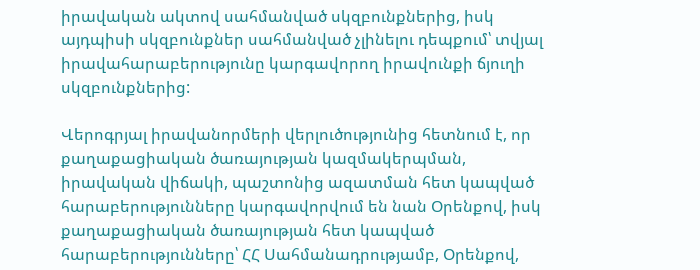իրավական ակտով սահմանված սկզբունքներից, իսկ այդպիսի սկզբունքներ սահմանված չլինելու դեպքում՝ տվյալ իրավահարաբերությունը կարգավորող իրավունքի ճյուղի սկզբունքներից:

Վերոգրյալ իրավանորմերի վերլուծությունից հետնում է, որ քաղաքացիական ծառայության կազմակերպման, իրավական վիճակի, պաշտոնից ազատման հետ կապված հարաբերությունները կարգավորվում են նան Օրենքով, իսկ քաղաքացիական ծառայության հետ կապված հարաբերությունները՝ ՀՀ Սահմանադրությամբ, Օրենքով,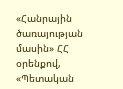«Հանրային ծառայության մասին» ՀՀ օրենքով, «Պետական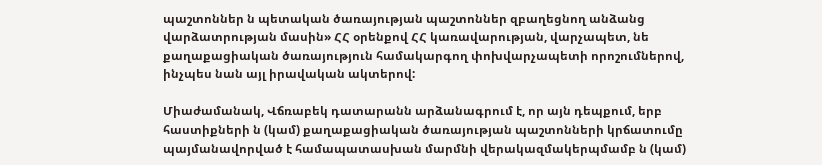պաշտոններ ն պետական ծառայության պաշտոններ զբաղեցնող անձանց վարձատրության մասին» ՀՀ օրենքով ՀՀ կառավարության, վարչապետ, նե քաղաքացիական ծառայություն համակարգող փոխվարչապետի որոշումներով, ինչպես նան այլ իրավական ակտերով:

Միաժամանակ, Վճռաբեկ դատարանն արձանագրում է, որ այն դեպքում, երբ հաստիքների ն (կամ) քաղաքացիական ծառայության պաշտոնների կրճատումը պայմանավորված է համապատասխան մարմնի վերակազմակերպմամբ ն (կամ)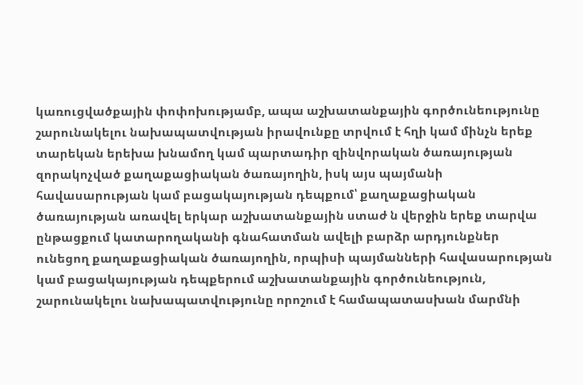կառուցվածքային փոփոխությամբ, ապա աշխատանքային գործունեությունը շարունակելու նախապատվության իրավունքը տրվում է հղի կամ մինչն երեք տարեկան երեխա խնամող կամ պարտադիր զինվորական ծառայության զորակոչված քաղաքացիական ծառայողին, իսկ այս պայմանի հավասարության կամ բացակայության դեպքում՝ քաղաքացիական ծառայության առավել երկար աշխատանքային ստաժ ն վերջին երեք տարվա ընթացքում կատարողականի գնահատման ավելի բարձր արդյունքներ ունեցող քաղաքացիական ծառայողին, որպիսի պայմանների հավասարության կամ բացակայության դեպքերում աշխատանքային գործունեություն, շարունակելու նախապատվությունը որոշում է համապատասխան մարմնի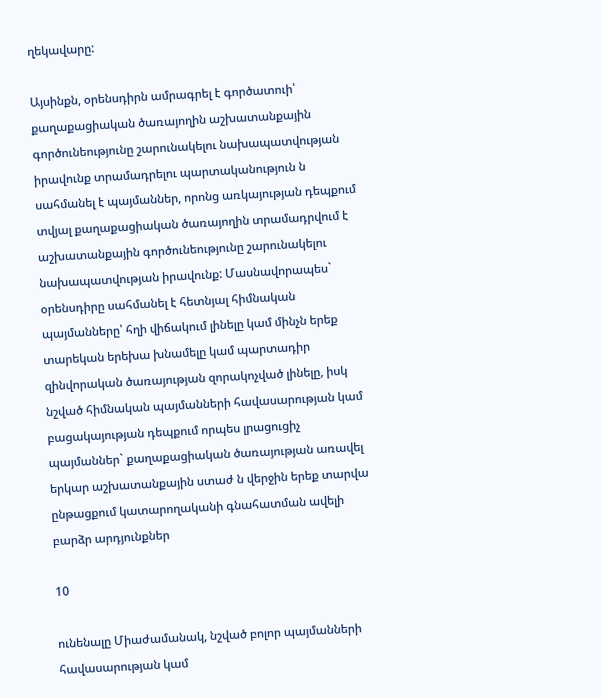ղեկավարը:

Այսինքն, օրենսդիրն ամրագրել է գործատուի՝ քաղաքացիական ծառայողին աշխատանքային գործունեությունը շարունակելու նախապատվության իրավունք տրամադրելու պարտականություն ն սահմանել է պայմաններ, որոնց առկայության դեպքում տվյալ քաղաքացիական ծառայողին տրամադրվում է աշխատանքային գործունեությունը շարունակելու նախապատվության իրավունք: Մասնավորապես` օրենսդիրը սահմանել է հետնյալ հիմնական պայմանները՝ հղի վիճակում լինելը կամ մինչն երեք տարեկան երեխա խնամելը կամ պարտադիր զինվորական ծառայության զորակոչված լինելը, իսկ նշված հիմնական պայմանների հավասարության կամ բացակայության դեպքում որպես լրացուցիչ պայմաններ` քաղաքացիական ծառայության առավել երկար աշխատանքային ստաժ ն վերջին երեք տարվա ընթացքում կատարողականի գնահատման ավելի բարձր արդյունքներ

10

ունենալը Միաժամանակ, նշված բոլոր պայմանների հավասարության կամ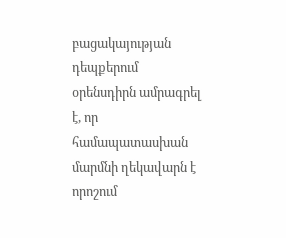բացակայության դեպքերում օրենսդիրն ամրագրել է, որ համապատասխան մարմնի ղեկավարն է որոշում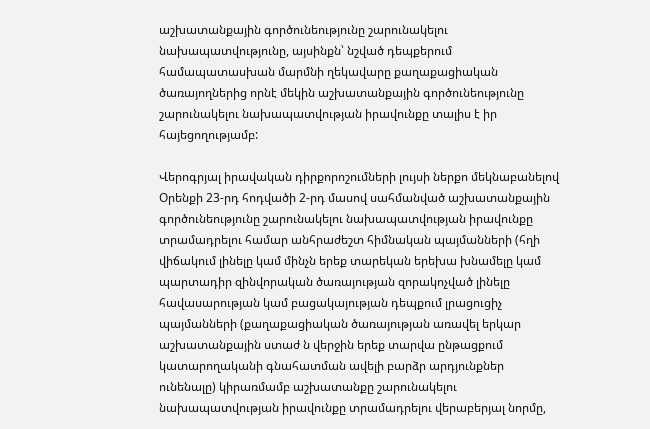աշխատանքային գործունեությունը շարունակելու նախապատվությունը, այսինքն՝ նշված դեպքերում համապատասխան մարմնի ղեկավարը քաղաքացիական ծառայողներից որնէ մեկին աշխատանքային գործունեությունը շարունակելու նախապատվության իրավունքը տալիս է իր հայեցողությամբ:

Վերոգրյալ իրավական դիրքորոշումների լույսի ներքո մեկնաբանելով Օրենքի 23-րդ հոդվածի 2-րդ մասով սահմանված աշխատանքային գործունեությունը շարունակելու նախապատվության իրավունքը տրամադրելու համար անհրաժեշտ հիմնական պայմանների (հղի վիճակում լինելը կամ մինչն երեք տարեկան երեխա խնամելը կամ պարտադիր զինվորական ծառայության զորակոչված լինելը հավասարության կամ բացակայության դեպքում լրացուցիչ պայմանների (քաղաքացիական ծառայության առավել երկար աշխատանքային ստաժ ն վերջին երեք տարվա ընթացքում կատարողականի գնահատման ավելի բարձր արդյունքներ ունենալը) կիրառմամբ աշխատանքը շարունակելու նախապատվության իրավունքը տրամադրելու վերաբերյալ նորմը,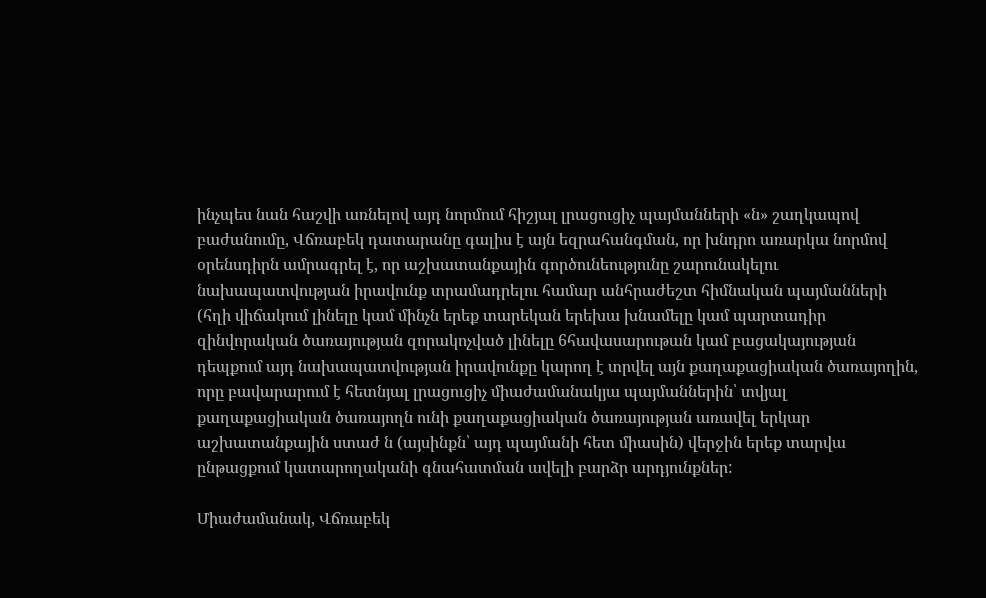ինչպես նան հաշվի առնելով այդ նորմում հիշյալ լրացուցիչ պայմանների «ն» շաղկապով բաժանումը, Վճռաբեկ դատարանը գալիս է այն եզրահանգման, որ խնդրո առարկա նորմով օրենսդիրն ամրագրել է, որ աշխատանքային գործունեությունը շարունակելու նախապատվության իրավունք տրամադրելու համար անհրաժեշտ հիմնական պայմանների (հղի վիճակում լինելը կամ մինչն երեք տարեկան երեխա խնամելը կամ պարտադիր զինվորական ծառայության զորակոչված լինելը 6հավասարութան կամ բացակայության դեպքում այդ նախապատվության իրավունքը կարող է տրվել այն քաղաքացիական ծառայողին, որը բավարարում է հետնյալ լրացուցիչ միաժամանակյա պայմաններին՝ տվյալ քաղաքացիական ծառայողն ունի քաղաքացիական ծառայության առավել երկար աշխատանքային ստաժ ն (այսինքն՝ այդ պայմանի հետ միասին) վերջին երեք տարվա ընթացքում կատարողականի գնահատման ավելի բարձր արդյունքներ:

Միաժամանակ, Վճռաբեկ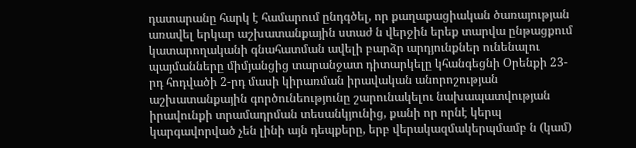դատարանը հարկ է համարում ընդգծել, որ քաղաքացիական ծառայության առավել երկար աշխատանքային ստաժ ն վերջին երեք տարվա ընթացքում կատարողականի գնահատման ավելի բարձր արդյունքներ ունենալու պայմանները միմյանցից տարանջատ դիտարկելը կհանգեցնի Օրենքի 23-րդ հոդվածի 2-րդ մասի կիրառման իրավական անորոշության աշխատանքային գործունեությունը շարունակելու նախապատվության իրավունքի տրամադրման տեսանկյունից, քանի որ որնէ կերպ կարգավորված չեն լինի այն դեպքերը, երբ վերակազմակերպմամբ ն (կամ)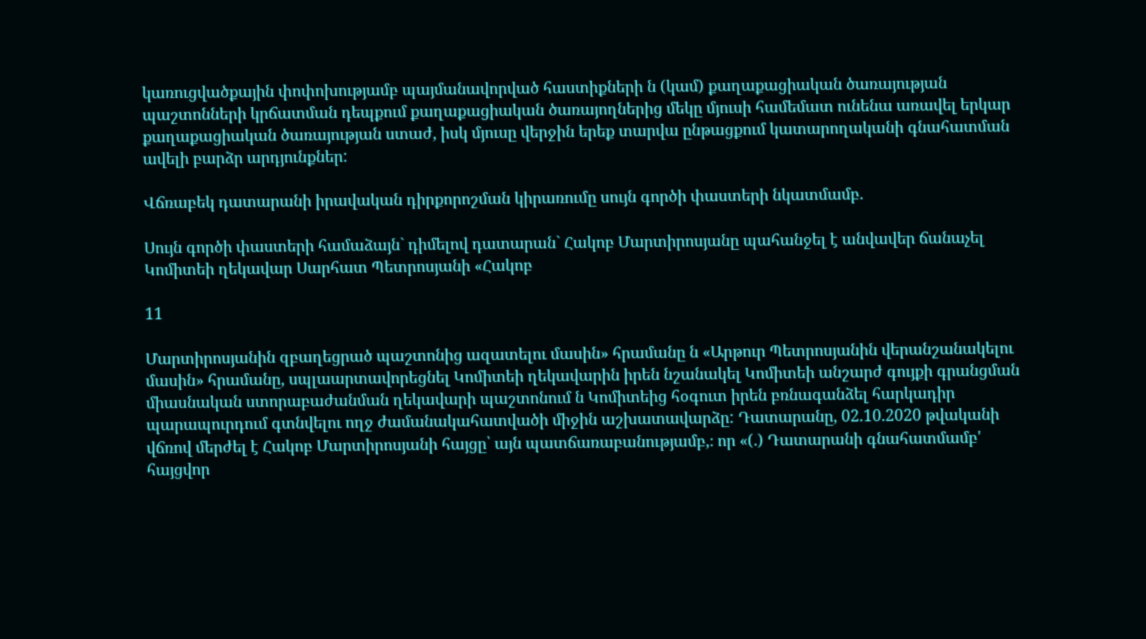կառուցվածքային փոփոխությամբ պայմանավորված հաստիքների ն (կամ) քաղաքացիական ծառայության պաշտոնների կրճատման դեպքում քաղաքացիական ծառայողներից մեկը մյուսի համեմատ ունենա առավել երկար քաղաքացիական ծառայության ստաժ, իսկ մյուսը վերջին երեք տարվա ընթացքում կատարողականի գնահատման ավելի բարձր արդյունքներ:

Վճռաբեկ դատարանի իրավական դիրքորոշման կիրառումը սույն գործի փաստերի նկատմամբ.

Սույն գործի փաստերի համաձայն` դիմելով դատարան` Հակոբ Մարտիրոսյանը պահանջել է անվավեր ճանաչել Կոմիտեի ղեկավար Սարհատ Պետրոսյանի «Հակոբ

11

Մարտիրոսյանին զբաղեցրած պաշտոնից ազատելու մասին» հրամանը ն «Արթուր Պետրոսյանին վերանշանակելու մասին» հրամանը, սպլաարտավորեցնել Կոմիտեի ղեկավարին իրեն նշանակել Կոմիտեի անշարժ գույքի գրանցման միասնական ստորաբաժանման ղեկավարի պաշտոնում ն Կոմիտեից հօգուտ իրեն բռնագանձել հարկադիր պարապուրդում գտնվելու ողջ ժամանակահատվածի միջին աշխատավարձը: Դատարանը, 02.10.2020 թվականի վճռով մերժել է Հակոբ Մարտիրոսյանի հայցը՝ այն պատճառաբանությամբ,։ որ «(.) Դատարանի գնահատմամբ' հայցվոր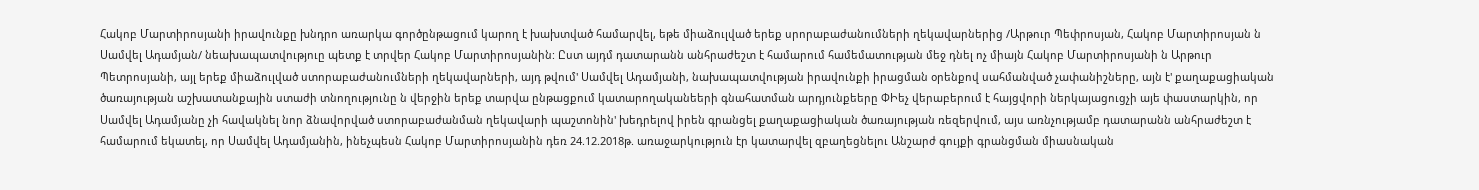Հակոբ Մարտիրոսյանի իրավունքը խնդրո առարկա գործընթացում կարող է խախտված համարվել, եթե միաձուլված երեք սրորաբաժանումների ղեկավարներից /Արթուր Պեփրոսյան, Հակոբ Մարտիրոսյան ն Սամվել Ադամյան/ նեախապատվություը պետք է տրվեր Հակոբ Մարտիրոսյանին: Ըստ այդմ դատարանն անհրաժեշտ է համարում համեմատության մեջ դնել ոչ միայն Հակոբ Մարտիրոսյանի ն Արթուր Պետրոսյանի, այլ երեք միաձուլված ստորաբաժանումների ղեկավարների, այդ թվում' Սամվել Ադամյանի, նախապատվության իրավունքի իրացման օրենքով սահմանված չափանիշները, այն է' քաղաքացիական ծառայության աշխատանքային ստաժի տնողությունը ն վերջին երեք տարվա ընթացքում կատարողականեերի գնահատման արդյունքեերը ՓԻեչ վերաբերում է հայցվորի ներկայացուցչի այե փաստարկին, որ Սամվել Ադամյանը չի հավակնել նոր ձնավորված ստորաբաժանման ղեկավարի պաշտոնին' խեդրելով իրեն գրանցել քաղաքացիական ծառայության ռեզերվում, այս առնչությամբ դատարանն անհրաժեշտ է համարում եկատել, որ Սամվել Ադամյանին, ինեչպեսն Հակոբ Մարտիրոսյանին դեռ 24.12.2018թ. առաջարկություն էր կատարվել զբաղեցնելու Անշարժ գույքի գրանցման միասնական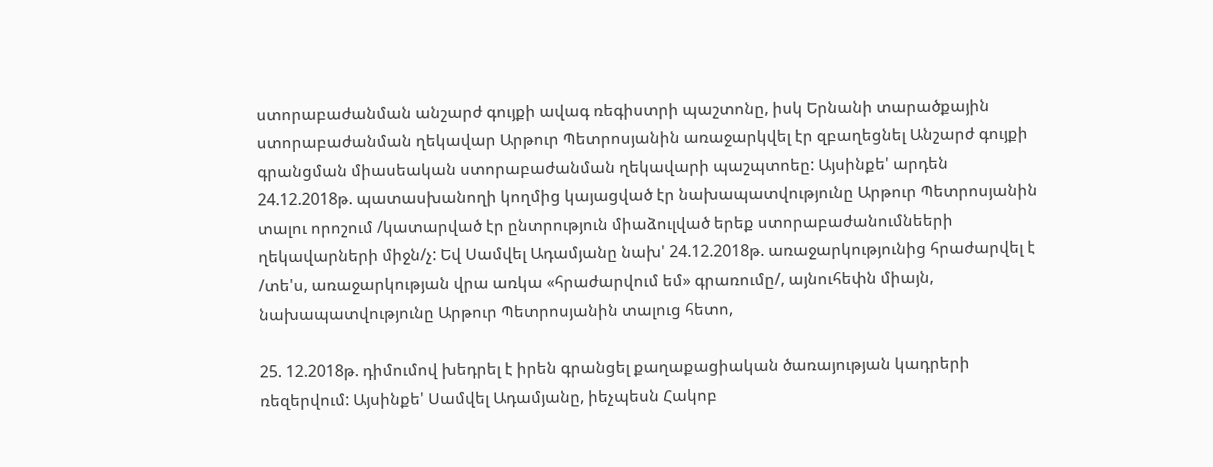ստորաբաժանման անշարժ գույքի ավագ ռեգիստրի պաշտոնը, իսկ Երնանի տարածքային ստորաբաժանման ղեկավար Արթուր Պետրոսյանին առաջարկվել էր զբաղեցնել Անշարժ գույքի գրանցման միասեական ստորաբաժանման ղեկավարի պաշպտոեը: Այսինքե' արդեն 24.12.2018թ. պատասխանողի կողմից կայացված էր նախապատվությունը Արթուր Պետրոսյանին տալու որոշում /կատարված էր ընտրություն միաձուլված երեք ստորաբաժանումնեերի ղեկավարների միջն/չ: Եվ Սամվել Ադամյանը նախ' 24.12.2018թ. առաջարկությունից հրաժարվել է /տե'ս, առաջարկության վրա առկա «հրաժարվում եմ» գրառումը/, այնուհեփն միայն, նախապատվությունը Արթուր Պետրոսյանին տալուց հետո,

25. 12.2018թ. դիմումով խեդրել է իրեն գրանցել քաղաքացիական ծառայության կադրերի ռեզերվում: Այսինքե' Սամվել Ադամյանը, իեչպեսն Հակոբ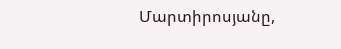Մարտիրոսյանը,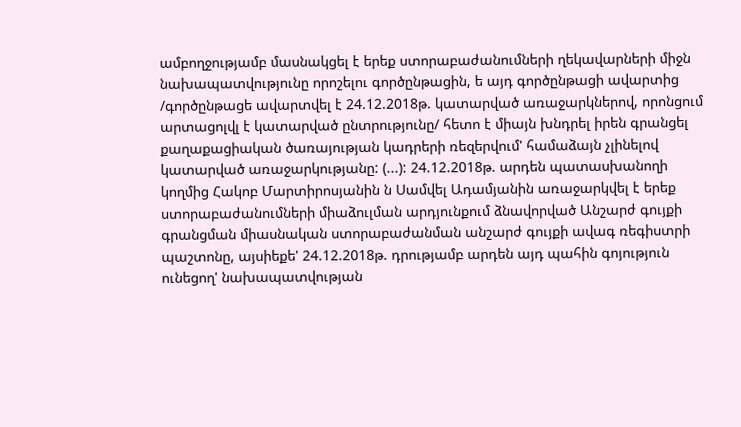ամբողջությամբ մասնակցել է երեք ստորաբաժանումների ղեկավարների միջն նախապատվությունը որոշելու գործընթացին, ե այդ գործընթացի ավարտից /գործընթացե ավարտվել է 24.12.2018թ. կատարված առաջարկներով, որոնցում արտացոլվլ է կատարված ընտրությունը/ հետո է միայն խնդրել իրեն գրանցել քաղաքացիական ծառայության կադրերի ռեզերվում' համաձայն չլինելով կատարված առաջարկությանը: (...): 24.12.2018թ. արդեն պատասխանողի կողմից Հակոբ Մարտիրոսյանին ն Սամվել Ադամյանին առաջարկվել է երեք ստորաբաժանումների միաձուլման արդյունքում ձնավորված Անշարժ գույքի գրանցման միասնական ստորաբաժանման անշարժ գույքի ավագ ռեգիստրի պաշտոնը, այսիեքե' 24.12.2018թ. դրությամբ արդեն այդ պահին գոյություն ունեցող' նախապատվության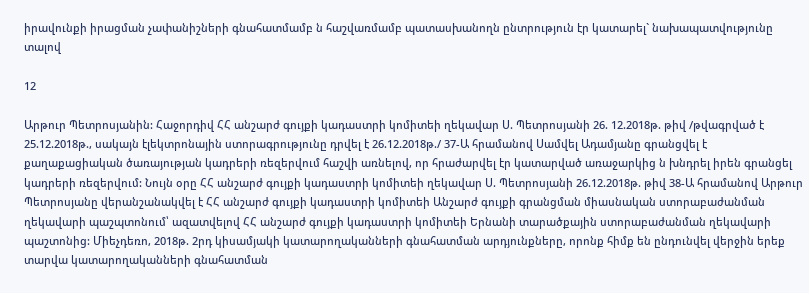իրավունքի իրացման չափանիշների գնահատմամբ ն հաշվառմամբ պատասխանողն ընտրություն էր կատարել` նախապատվությունը տալով

12

Արթուր Պետրոսյանին: Հաջորդիվ ՀՀ անշարժ գույքի կադաստրի կոմիտեի ղեկավար Ս. Պետրոսյանի 26. 12.2018թ. թիվ /թվագրված է 25.12.2018թ., սակայն էլեկտրոնային ստորագրությունը դրվել է 26.12.2018թ./ 37-Ա հրամանով Սամվել Ադամյանը գրանցվել է քաղաքացիական ծառայության կադրերի ռեզերվում հաշվի առնելով, որ հրաժարվել էր կատարված առաջարկից ն խնդրել իրեն գրանցել կադրերի ռեզերվում: Նույն օրը ՀՀ անշարժ գույքի կադաստրի կոմիտեի ղեկավար Ս. Պետրոսյանի 26.12.2018թ. թիվ 38-Ա հրամանով Արթուր Պետրոսյանը վերանշանակվել է ՀՀ անշարժ գույքի կադաստրի կոմիտեի Անշարժ գույքի գրանցման միասնական ստորաբաժանման ղեկավարի պաշպտոնում՝ ազատվելով ՀՀ անշարժ գույքի կադաստրի կոմիտեի Երնանի տարածքային ստորաբաժանման ղեկավարի պաշտոնից: Միեչդեռո, 2018թ. 2րդ կիսամյակի կատարողականների գնահատման արդյունքները, որոնք հիմք են ընդունվել վերջին երեք տարվա կատարողականների գնահատման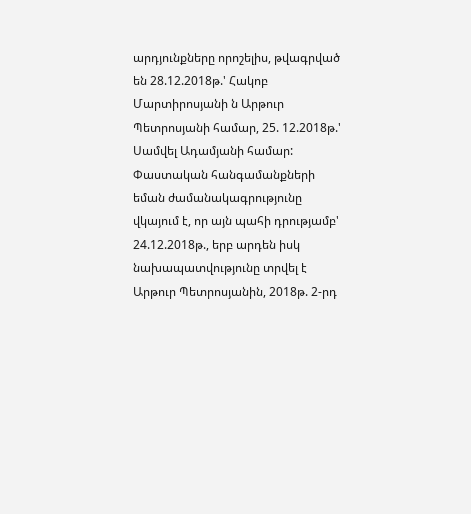արդյունքները որոշելիս, թվագրված են 28.12.2018թ.' Հակոբ Մարտիրոսյանի ն Արթուր Պետրոսյանի համար, 25. 12.2018թ.' Սամվել Ադամյանի համար: Փաստական հանգամանքների եման ժամանակագրությունը վկայում է, որ այն պահի դրությամբ' 24.12.2018թ., երբ արդեն իսկ նախապատվությունը տրվել է Արթուր Պետրոսյանին, 2018թ. 2-րդ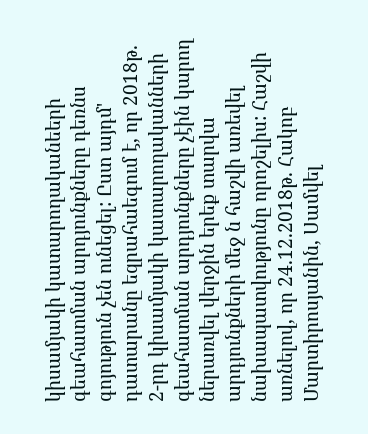կիսամյակի կատարողականեերի գեահատման արդյունքները դեռնս գոյություն չեն ունեցել: Ըստ այդմ' դատարանը եզրահաեգում է, որ 2018թ. 2-րդ կիսամյակի կատարողականների գեահատման արդյունքները չէին կարող ներառվել վերջին երեք տարվա արդյունքների մեջ ն հաշվի առեվել նախապատվությունը որոշելիս: Հաշվի առնելով, որ 24.12.2018թ. Հակոբ Մարտիրոսյանին, Սամվել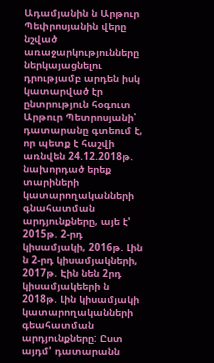Ադամյանին ն Արթուր Պեփրոսյանին վերը նշված առաջարկությունները ներկայացնելու դրությամբ արդեն իսկ կատարված էր ընտրություն հօգուտ Արթուր Պետրոսյանի՝ դատարանը գտեում է, որ պետք է հաշվի առնվեն 24.12.2018թ. նախորդած երեք տարիների կատարողականների գնահատման արդյունքները, այե է' 2015թ. 2-րդ կիսամյակի, 2016թ. Լին ն 2-րդ կիսամյակների, 2017թ. Էին նեն 2րդ կիսամյակեերի ն 2018թ. Լին կիսամյակի կատարողականների գեահատման արդյունքները: Ըստ այդմ' դատարանն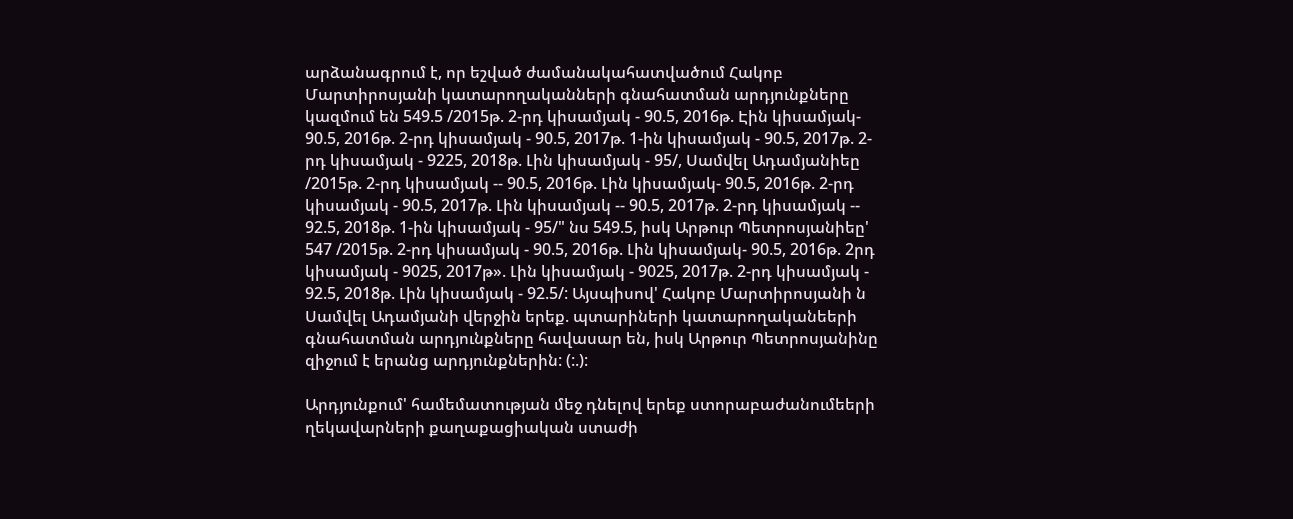արձանագրում է, որ եշված ժամանակահատվածում Հակոբ Մարտիրոսյանի կատարողականների գնահատման արդյունքները կազմում են 549.5 /2015թ. 2-րդ կիսամյակ - 90.5, 2016թ. Էին կիսամյակ- 90.5, 2016թ. 2-րդ կիսամյակ - 90.5, 2017թ. 1-ին կիսամյակ - 90.5, 2017թ. 2-րդ կիսամյակ - 9225, 2018թ. Լին կիսամյակ - 95/, Սամվել Ադամյանիեը /2015թ. 2-րդ կիսամյակ -- 90.5, 2016թ. Լին կիսամյակ- 90.5, 2016թ. 2-րդ կիսամյակ - 90.5, 2017թ. Լին կիսամյակ -- 90.5, 2017թ. 2-րդ կիսամյակ -- 92.5, 2018թ. 1-ին կիսամյակ - 95/" նս 549.5, իսկ Արթուր Պետրոսյանիեը' 547 /2015թ. 2-րդ կիսամյակ - 90.5, 2016թ. Լին կիսամյակ- 90.5, 2016թ. 2րդ կիսամյակ - 9025, 2017թ». Լին կիսամյակ - 9025, 2017թ. 2-րդ կիսամյակ - 92.5, 2018թ. Լին կիսամյակ - 92.5/: Այսպիսով' Հակոբ Մարտիրոսյանի ն Սամվել Ադամյանի վերջին երեք. պտարիների կատարողականեերի գնահատման արդյունքները հավասար են, իսկ Արթուր Պետրոսյանինը զիջում է երանց արդյունքներին: (:.):

Արդյունքում' համեմատության մեջ դնելով երեք ստորաբաժանումեերի ղեկավարների քաղաքացիական ստաժի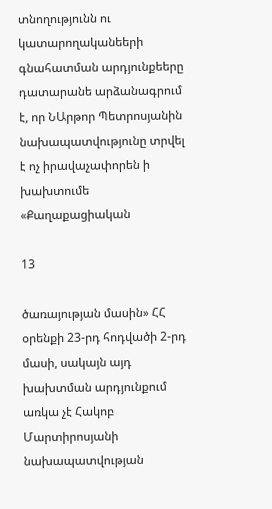տնողությունն ու կատարողականեերի գնահատման արդյունքեերը դատարանե արձանագրում է, որ ՆԱրթոր Պետրոսյանին նախապատվությունը տրվել է ոչ իրավաչափորեն ի խախտումե «Քաղաքացիական

13

ծառայության մասին» ՀՀ օրենքի 23-րդ հոդվածի 2-րդ մասի, սակայն այդ խախտման արդյունքում առկա չէ Հակոբ Մարտիրոսյանի նախապատվության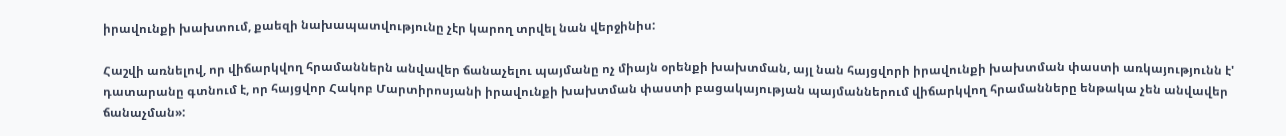իրավունքի խախտում, քաեզի նախապատվությունը չէր կարող տրվել նան վերջինիս:

Հաշվի առնելով, որ վիճարկվող հրամաններն անվավեր ճանաչելու պայմանը ոչ միայն օրենքի խախտման, այլ նան հայցվորի իրավունքի խախտման փաստի առկայությունն է' դատարանը գտնում է, որ հայցվոր Հակոբ Մարտիրոսյանի իրավունքի խախտման փաստի բացակայության պայմաններում վիճարկվող հրամանները ենթակա չեն անվավեր ճանաչման»: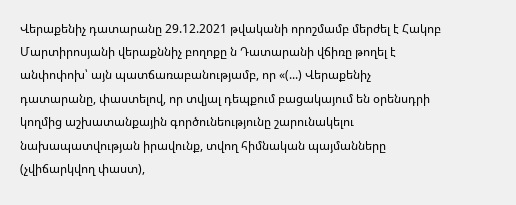Վերաքենիչ դատարանը 29.12.2021 թվականի որոշմամբ մերժել է Հակոբ Մարտիրոսյանի վերաքննիչ բողոքը ն Դատարանի վճիռը թողել է անփոփոխ՝ այն պատճառաբանությամբ, որ «(...) Վերաքենիչ դատարանը, փաստելով, որ տվյալ դեպքում բացակայում են օրենսդրի կողմից աշխատանքային գործունեությունը շարունակելու նախապատվության իրավունք, տվող հիմնական պայմանները (չվիճարկվող փաստ),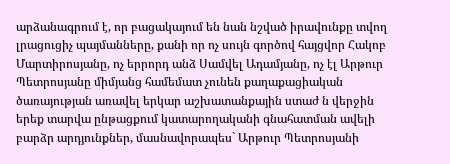արձանագրում է, որ բացակայում են նան նշված իրավունքը տվող լրացուցիչ պայմանները, քանի որ ոչ սույն գործով հայցվոր Հակոբ Մարտիրոսյանը, ոչ երրորդ անձ Սամվել Ադամյանը, ոչ էլ Արթուր Պետրոսյանը միմյանց համեմատ չունեն քաղաքացիական ծառայության առավել երկար աշխատանքային ստաժ ն վերջին երեք տարվա ընթացքում կատարողականի գնահատման ավելի բարձր արդյունքներ, մասնավորապես` Արթուր Պետրոսյանի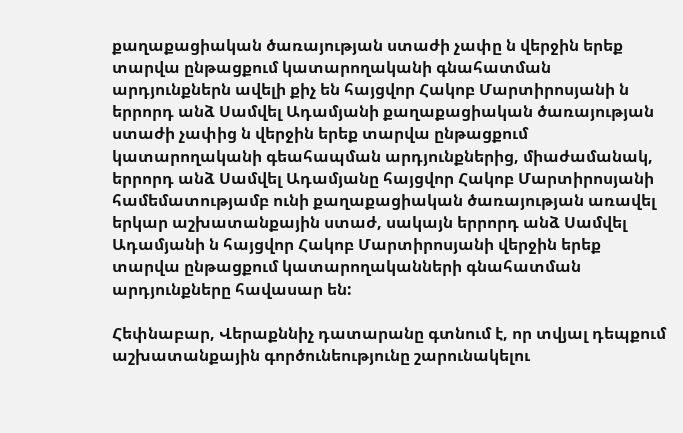քաղաքացիական ծառայության ստաժի չափը ն վերջին երեք տարվա ընթացքում կատարողականի գնահատման արդյունքներն ավելի քիչ են հայցվոր Հակոբ Մարտիրոսյանի ն երրորդ անձ Սամվել Ադամյանի քաղաքացիական ծառայության ստաժի չափից ն վերջին երեք տարվա ընթացքում կատարողականի գեահապման արդյունքներից, միաժամանակ, երրորդ անձ Սամվել Ադամյանը հայցվոր Հակոբ Մարտիրոսյանի համեմատությամբ ունի քաղաքացիական ծառայության առավել երկար աշխատանքային ստաժ, սակայն երրորդ անձ Սամվել Ադամյանի ն հայցվոր Հակոբ Մարտիրոսյանի վերջին երեք տարվա ընթացքում կատարողականների գնահատման արդյունքները հավասար են:

Հեփնաբար, Վերաքննիչ դատարանը գտնում է, որ տվյալ դեպքում աշխատանքային գործունեությունը շարունակելու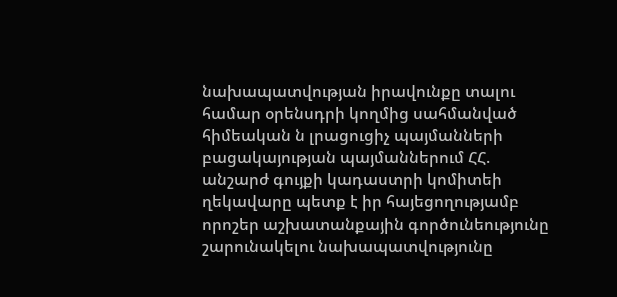նախապատվության իրավունքը տալու համար օրենսդրի կողմից սահմանված հիմեական ն լրացուցիչ պայմանների բացակայության պայմաններում ՀՀ. անշարժ գույքի կադաստրի կոմիտեի ղեկավարը պետք է իր հայեցողությամբ որոշեր աշխատանքային գործունեությունը շարունակելու նախապատվությունը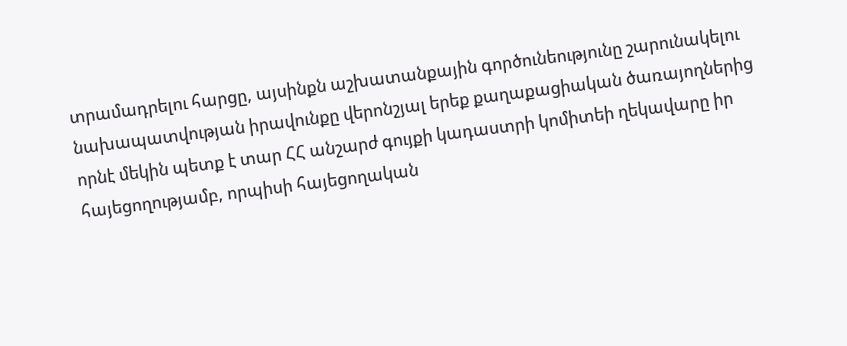տրամադրելու հարցը, այսինքն աշխատանքային գործունեությունը շարունակելու նախապատվության իրավունքը վերոնշյալ երեք քաղաքացիական ծառայողներից որնէ մեկին պետք է տար ՀՀ անշարժ գույքի կադաստրի կոմիտեի ղեկավարը իր հայեցողությամբ, որպիսի հայեցողական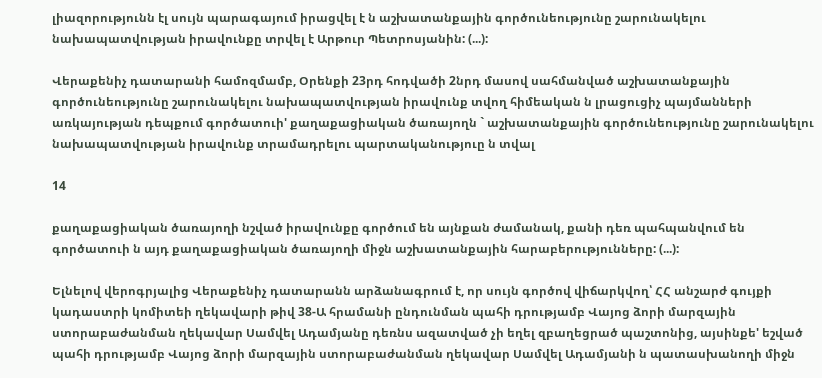լիազորությունն էլ սույն պարագայում իրացվել է ն աշխատանքային գործունեությունը շարունակելու նախապատվության իրավունքը տրվել է Արթուր Պետրոսյանին: (...):

Վերաքենիչ դատարանի համոզմամբ, Օրենքի 23րդ հոդվածի 2նրդ մասով սահմանված աշխատանքային գործունեությունը շարունակելու նախապատվության իրավունք տվող հիմեական ն լրացուցիչ պայմանների առկայության դեպքում գործատուի' քաղաքացիական ծառայողն ` աշխատանքային գործունեությունը շարունակելու նախապատվության իրավունք տրամադրելու պարտականություը ն տվալ

14

քաղաքացիական ծառայողի նշված իրավունքը գործում են այնքան ժամանակ, քանի դեռ պահպանվում են գործատուի ն այդ քաղաքացիական ծառայողի միջն աշխատանքային հարաբերությունները: (...):

Ելնելով վերոգրյալից Վերաքենիչ դատարանն արձանագրում է, որ սույն գործով վիճարկվող՝ ՀՀ անշարժ գույքի կադաստրի կոմիտեի ղեկավարի թիվ 38-Ա հրամանի ընդունման պահի դրությամբ Վայոց ձորի մարզային ստորաբաժանման ղեկավար Սամվել Ադամյանը դեռնս ազատված չի եղել զբաղեցրած պաշտոնից, այսինքե' եշված պահի դրությամբ Վայոց ձորի մարզային ստորաբաժանման ղեկավար Սամվել Ադամյանի ն պատասխանողի միջն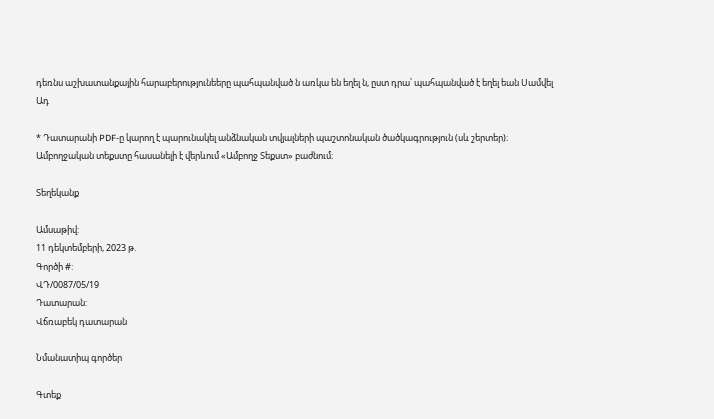դեռնս աշխատանքային հարաբերությունեերը պահպանված ն առկա են եղել ն, ըստ դրա՝ պահպանված է եղել եան Սամվել Ադ

* Դատարանի PDF-ը կարող է պարունակել անձնական տվյալների պաշտոնական ծածկագրություն (սև շերտեր)։ Ամբողջական տեքստը հասանելի է վերևում «Ամբողջ Տեքստ» բաժնում։

Տեղեկանք

Ամսաթիվ:
11 դեկտեմբերի, 2023 թ.
Գործի #:
ՎԴ/0087/05/19
Դատարան:
Վճռաբեկ դատարան

Նմանատիպ գործեր

Գտեք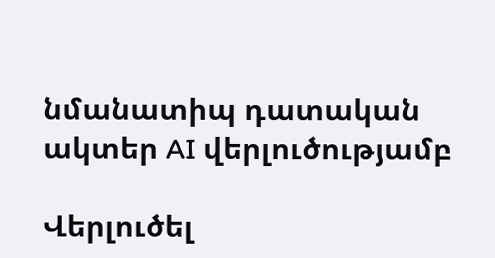նմանատիպ դատական ակտեր AI վերլուծությամբ

Վերլուծել